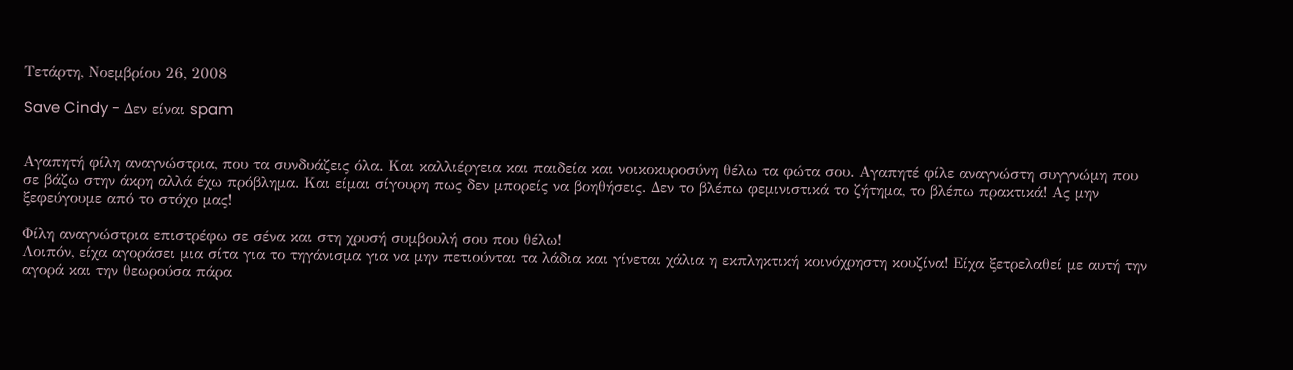Τετάρτη, Νοεμβρίου 26, 2008

Save Cindy - Δεν είναι spam


Αγαπητή φίλη αναγνώστρια, που τα συνδυάζεις όλα. Και καλλιέργεια και παιδεία και νοικοκυροσύνη θέλω τα φώτα σου. Αγαπητέ φίλε αναγνώστη συγγνώμη που σε βάζω στην άκρη αλλά έχω πρόβλημα. Και είμαι σίγουρη πως δεν μπορείς να βοηθήσεις. Δεν το βλέπω φεμινιστικά το ζήτημα, το βλέπω πρακτικά! Ας μην ξεφεύγουμε από το στόχο μας!

Φίλη αναγνώστρια επιστρέφω σε σένα και στη χρυσή συμβουλή σου που θέλω!
Λοιπόν, είχα αγοράσει μια σίτα για το τηγάνισμα για να μην πετιούνται τα λάδια και γίνεται χάλια η εκπληκτική κοινόχρηστη κουζίνα! Είχα ξετρελαθεί με αυτή την αγορά και την θεωρούσα πάρα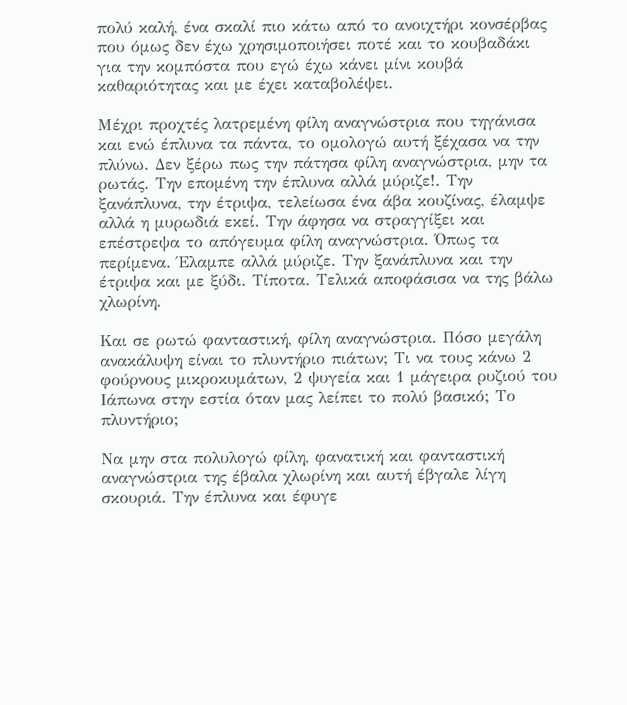πολύ καλή, ένα σκαλί πιο κάτω από το ανοιχτήρι κονσέρβας που όμως δεν έχω χρησιμοποιήσει ποτέ και το κουβαδάκι για την κομπόστα που εγώ έχω κάνει μίνι κουβά καθαριότητας και με έχει καταβολέψει.

Μέχρι προχτές λατρεμένη φίλη αναγνώστρια που τηγάνισα και ενώ έπλυνα τα πάντα, το ομολογώ αυτή ξέχασα να την πλύνω. Δεν ξέρω πως την πάτησα φίλη αναγνώστρια, μην τα ρωτάς. Την επομένη την έπλυνα αλλά μύριζε!. Την ξανάπλυνα, την έτριψα, τελείωσα ένα άβα κουζίνας, έλαμψε αλλά η μυρωδιά εκεί. Την άφησα να στραγγίξει και επέστρεψα το απόγευμα φίλη αναγνώστρια. Όπως τα περίμενα. Έλαμπε αλλά μύριζε. Την ξανάπλυνα και την έτριψα και με ξύδι. Τίποτα. Τελικά αποφάσισα να της βάλω χλωρίνη.

Και σε ρωτώ φανταστική, φίλη αναγνώστρια. Πόσο μεγάλη ανακάλυψη είναι το πλυντήριο πιάτων; Τι να τους κάνω 2 φούρνους μικροκυμάτων, 2 ψυγεία και 1 μάγειρα ρυζιού του Ιάπωνα στην εστία όταν μας λείπει το πολύ βασικό; Το πλυντήριο;

Να μην στα πολυλογώ φίλη, φανατική και φανταστική αναγνώστρια της έβαλα χλωρίνη και αυτή έβγαλε λίγη σκουριά. Την έπλυνα και έφυγε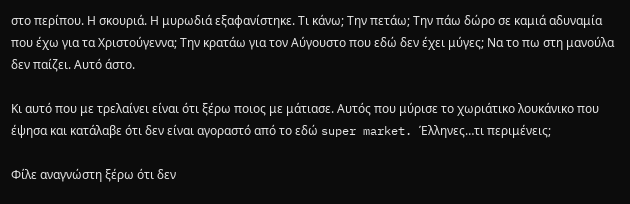στο περίπου. Η σκουριά. Η μυρωδιά εξαφανίστηκε. Τι κάνω; Την πετάω; Την πάω δώρο σε καμιά αδυναμία που έχω για τα Χριστούγεννα; Την κρατάω για τον Αύγουστο που εδώ δεν έχει μύγες; Να το πω στη μανούλα δεν παίζει. Αυτό άστο.

Κι αυτό που με τρελαίνει είναι ότι ξέρω ποιος με μάτιασε. Αυτός που μύρισε το χωριάτικο λουκάνικο που έψησα και κατάλαβε ότι δεν είναι αγοραστό από το εδώ super market. Έλληνες…τι περιμένεις;

Φίλε αναγνώστη ξέρω ότι δεν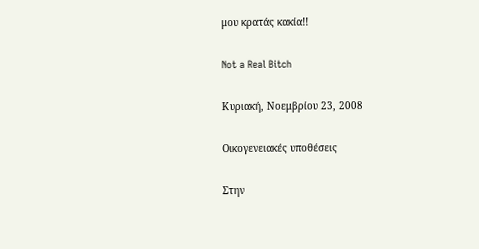μου κρατάς κακία!!

Not a Real Bitch

Κυριακή, Νοεμβρίου 23, 2008

Οικογενειακές υποθέσεις

Στην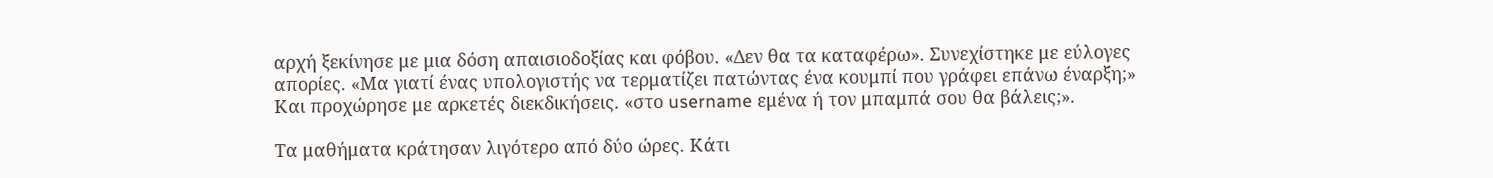αρχή ξεκίνησε με μια δόση απαισιοδοξίας και φόβου. «Δεν θα τα καταφέρω». Συνεχίστηκε με εύλογες απορίες. «Μα γιατί ένας υπολογιστής να τερματίζει πατώντας ένα κουμπί που γράφει επάνω έναρξη;» Και προχώρησε με αρκετές διεκδικήσεις. «στο username εμένα ή τον μπαμπά σου θα βάλεις;».

Τα μαθήματα κράτησαν λιγότερο από δύο ώρες. Κάτι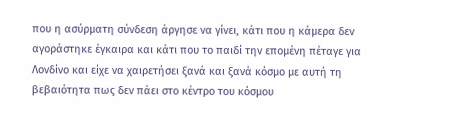που η ασύρματη σύνδεση άργησε να γίνει, κάτι που η κάμερα δεν αγοράστηκε έγκαιρα και κάτι που το παιδί την επομένη πέταγε για Λονδίνο και είχε να χαιρετήσει ξανά και ξανά κόσμο με αυτή τη βεβαιότητα πως δεν πάει στο κέντρο του κόσμου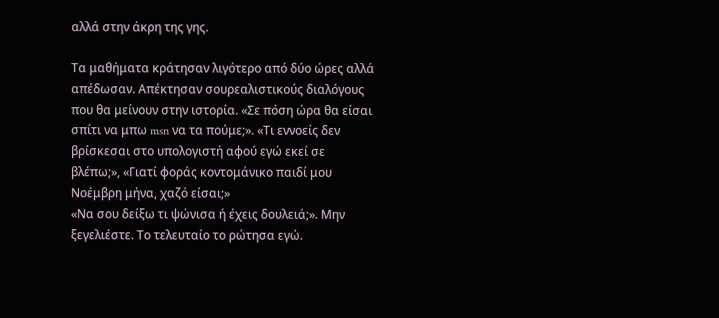αλλά στην άκρη της γης.

Τα μαθήματα κράτησαν λιγότερο από δύο ώρες αλλά απέδωσαν. Απέκτησαν σουρεαλιστικούς διαλόγους που θα μείνουν στην ιστορία. «Σε πόση ώρα θα είσαι σπίτι να μπω msn να τα πούμε;». «Τι εννοείς δεν βρίσκεσαι στο υπολογιστή αφού εγώ εκεί σε βλέπω;», «Γιατί φοράς κοντομάνικο παιδί μου Νοέμβρη μήνα, χαζό είσαι;»
«Να σου δείξω τι ψώνισα ή έχεις δουλειά;». Μην ξεγελιέστε. Το τελευταίο το ρώτησα εγώ.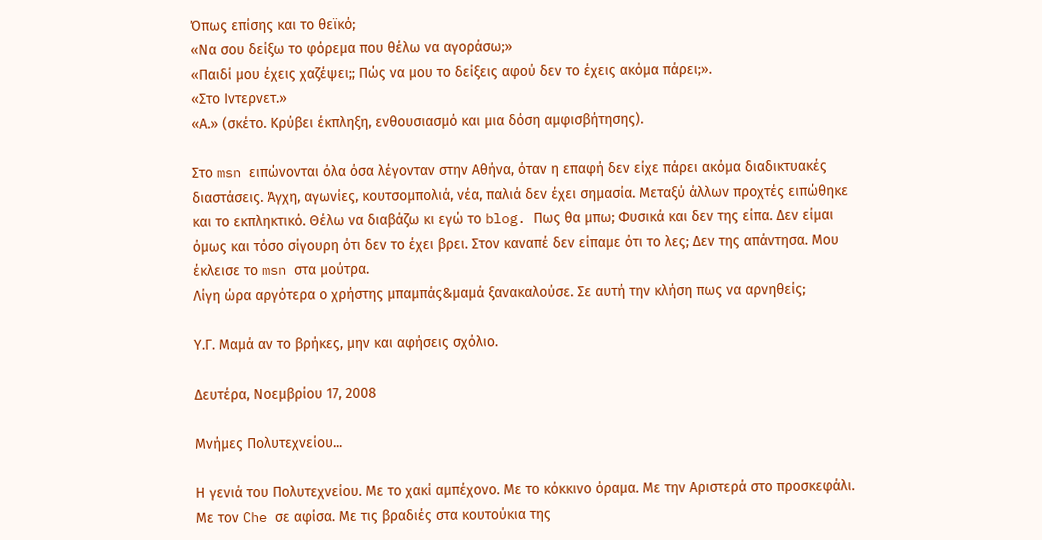Όπως επίσης και το θεϊκό;
«Να σου δείξω το φόρεμα που θέλω να αγοράσω;»
«Παιδί μου έχεις χαζέψει;; Πώς να μου το δείξεις αφού δεν το έχεις ακόμα πάρει;».
«Στο Ιντερνετ.»
«Α.» (σκέτο. Κρύβει έκπληξη, ενθουσιασμό και μια δόση αμφισβήτησης).

Στο msn ειπώνονται όλα όσα λέγονταν στην Αθήνα, όταν η επαφή δεν είχε πάρει ακόμα διαδικτυακές διαστάσεις. Άγχη, αγωνίες, κουτσομπολιά, νέα, παλιά δεν έχει σημασία. Μεταξύ άλλων προχτές ειπώθηκε και το εκπληκτικό. Θέλω να διαβάζω κι εγώ το blog. Πως θα μπω; Φυσικά και δεν της είπα. Δεν είμαι όμως και τόσο σίγουρη ότι δεν το έχει βρει. Στον καναπέ δεν είπαμε ότι το λες; Δεν της απάντησα. Μου έκλεισε το msn στα μούτρα.
Λίγη ώρα αργότερα ο χρήστης μπαμπάς&μαμά ξανακαλούσε. Σε αυτή την κλήση πως να αρνηθείς;

Υ.Γ. Μαμά αν το βρήκες, μην και αφήσεις σχόλιο.

Δευτέρα, Νοεμβρίου 17, 2008

Μνήμες Πολυτεχνείου...

Η γενιά του Πολυτεχνείου. Με το χακί αμπέχονο. Με το κόκκινο όραμα. Με την Αριστερά στο προσκεφάλι. Με τον Che σε αφίσα. Με τις βραδιές στα κουτούκια της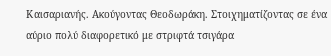Καισαριανής. Ακούγοντας Θεοδωράκη. Στοιχηματίζοντας σε ένα αύριο πολύ διαφορετικό με στριφτά τσιγάρα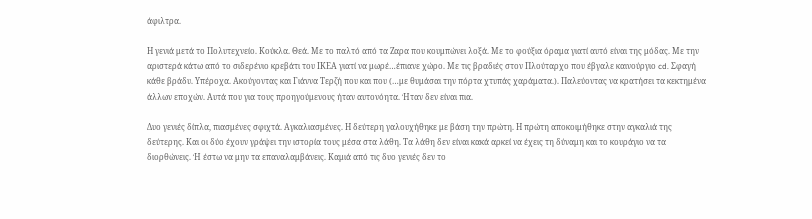άφιλτρα.

Η γενιά μετά το Πολυτεχνείο. Κούκλα. Θεά. Με το παλτό από τα Ζαρα που κουμπώνει λοξά. Με το φούξια όραμα γιατί αυτό είναι της μόδας. Με την αριστερά κάτω από το σιδερένιο κρεβάτι του ΙΚΕΑ γιατί να μωρέ…έπιανε χώρο. Με τις βραδιές στον Πλούταρχο που έβγαλε καινούργιο cd. Σφαγή κάθε βράδυ. Υπέροχα. Ακούγοντας και Γιάννα Τερζή που και που (…με θυμάσαι την πόρτα χτυπάς χαράματα.). Παλεύοντας να κρατήσει τα κεκτημένα άλλων εποχών. Αυτά που για τους προηγούμενους ήταν αυτονόητα. Ήταν δεν είναι πια.

Δυο γενιές δίπλα, πιασμένες σφιχτά. Αγκαλιασμένες. Η δεύτερη γαλουχήθηκε με βάση την πρώτη. Η πρώτη αποκοιμήθηκε στην αγκαλιά της δεύτερης. Και οι δύο έχουν γράψει την ιστορία τους μέσα στα λάθη. Τα λάθη δεν είναι κακά αρκεί να έχεις τη δύναμη και το κουράγιο να τα διορθώνεις. Ή έστω να μην τα επαναλαμβάνεις. Καμιά από τις δυο γενιές δεν το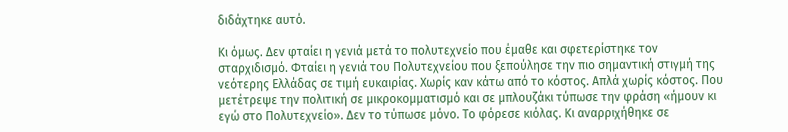διδάχτηκε αυτό.

Κι όμως. Δεν φταίει η γενιά μετά το πολυτεχνείο που έμαθε και σφετερίστηκε τον σταρχιδισμό. Φταίει η γενιά του Πολυτεχνείου που ξεπούλησε την πιο σημαντική στιγμή της νεότερης Ελλάδας σε τιμή ευκαιρίας. Χωρίς καν κάτω από το κόστος. Απλά χωρίς κόστος. Που μετέτρεψε την πολιτική σε μικροκομματισμό και σε μπλουζάκι τύπωσε την φράση «ήμουν κι εγώ στο Πολυτεχνείο». Δεν το τύπωσε μόνο. Το φόρεσε κιόλας. Κι αναρριχήθηκε σε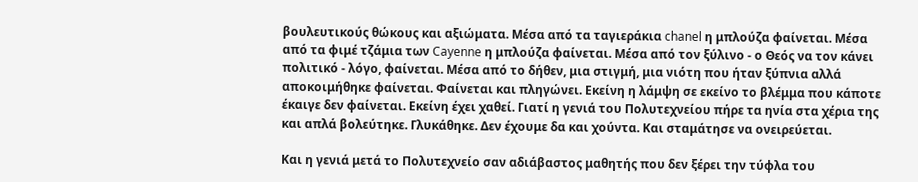βουλευτικούς θώκους και αξιώματα. Μέσα από τα ταγιεράκια chanel η μπλούζα φαίνεται. Μέσα από τα φιμέ τζάμια των Cayenne η μπλούζα φαίνεται. Μέσα από τον ξύλινο - ο Θεός να τον κάνει πολιτικό - λόγο, φαίνεται. Μέσα από το δήθεν, μια στιγμή, μια νιότη που ήταν ξύπνια αλλά αποκοιμήθηκε φαίνεται. Φαίνεται και πληγώνει. Εκείνη η λάμψη σε εκείνο το βλέμμα που κάποτε έκαιγε δεν φαίνεται. Εκείνη έχει χαθεί. Γιατί η γενιά του Πολυτεχνείου πήρε τα ηνία στα χέρια της και απλά βολεύτηκε. Γλυκάθηκε. Δεν έχουμε δα και χούντα. Και σταμάτησε να ονειρεύεται.

Και η γενιά μετά το Πολυτεχνείο σαν αδιάβαστος μαθητής που δεν ξέρει την τύφλα του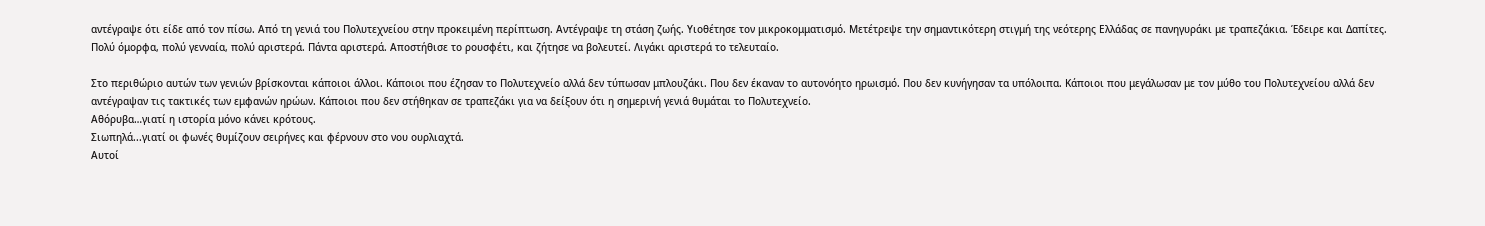αντέγραψε ότι είδε από τον πίσω. Από τη γενιά του Πολυτεχνείου στην προκειμένη περίπτωση. Αντέγραψε τη στάση ζωής. Υιοθέτησε τον μικροκομματισμό. Μετέτρεψε την σημαντικότερη στιγμή της νεότερης Ελλάδας σε πανηγυράκι με τραπεζάκια. Έδειρε και Δαπίτες. Πολύ όμορφα, πολύ γενναία, πολύ αριστερά. Πάντα αριστερά. Αποστήθισε το ρουσφέτι, και ζήτησε να βολευτεί. Λιγάκι αριστερά το τελευταίο.

Στο περιθώριο αυτών των γενιών βρίσκονται κάποιοι άλλοι. Κάποιοι που έζησαν το Πολυτεχνείο αλλά δεν τύπωσαν μπλουζάκι. Που δεν έκαναν το αυτονόητο ηρωισμό. Που δεν κυνήγησαν τα υπόλοιπα. Κάποιοι που μεγάλωσαν με τον μύθο του Πολυτεχνείου αλλά δεν αντέγραψαν τις τακτικές των εμφανών ηρώων. Κάποιοι που δεν στήθηκαν σε τραπεζάκι για να δείξουν ότι η σημερινή γενιά θυμάται το Πολυτεχνείο.
Αθόρυβα…γιατί η ιστορία μόνο κάνει κρότους.
Σιωπηλά...γιατί οι φωνές θυμίζουν σειρήνες και φέρνουν στο νου ουρλιαχτά.
Αυτοί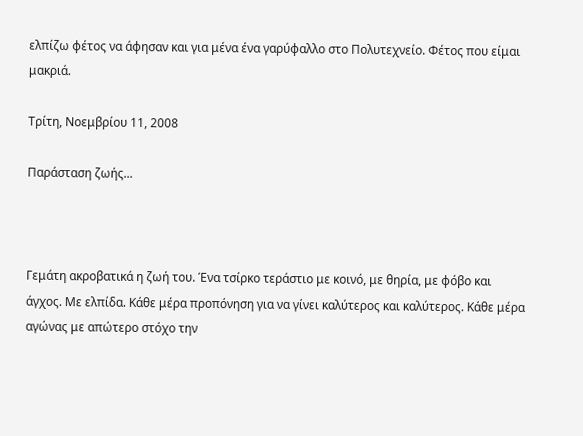ελπίζω φέτος να άφησαν και για μένα ένα γαρύφαλλο στο Πολυτεχνείο. Φέτος που είμαι μακριά.

Τρίτη, Νοεμβρίου 11, 2008

Παράσταση ζωής...



Γεμάτη ακροβατικά η ζωή του. Ένα τσίρκο τεράστιο με κοινό, με θηρία, με φόβο και άγχος. Με ελπίδα. Κάθε μέρα προπόνηση για να γίνει καλύτερος και καλύτερος. Κάθε μέρα αγώνας με απώτερο στόχο την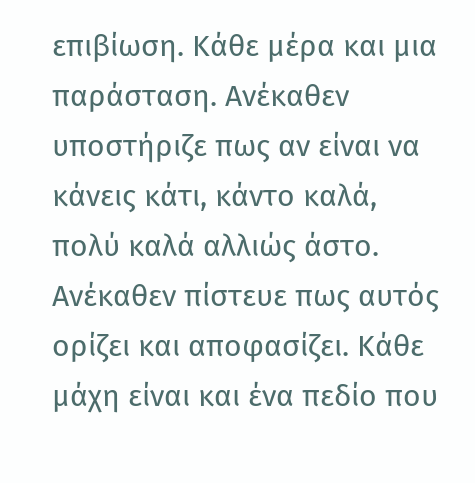επιβίωση. Κάθε μέρα και μια παράσταση. Ανέκαθεν υποστήριζε πως αν είναι να κάνεις κάτι, κάντο καλά, πολύ καλά αλλιώς άστο. Ανέκαθεν πίστευε πως αυτός ορίζει και αποφασίζει. Κάθε μάχη είναι και ένα πεδίο που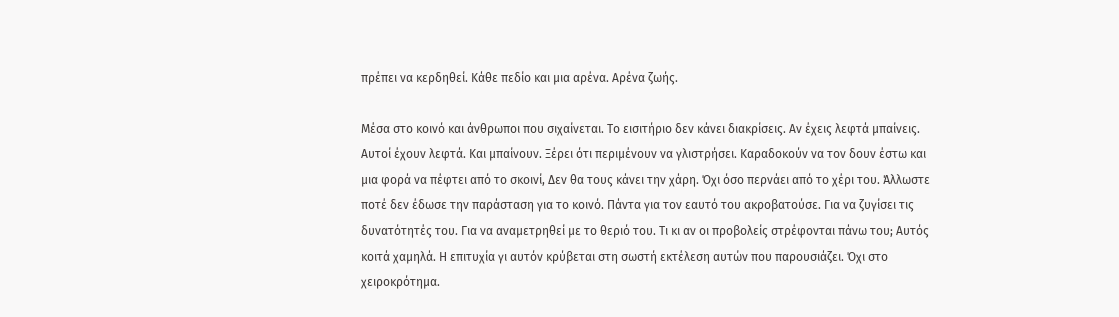πρέπει να κερδηθεί. Κάθε πεδίο και μια αρένα. Αρένα ζωής.

Μέσα στο κοινό και άνθρωποι που σιχαίνεται. Το εισιτήριο δεν κάνει διακρίσεις. Αν έχεις λεφτά μπαίνεις. Αυτοί έχουν λεφτά. Και μπαίνουν. Ξέρει ότι περιμένουν να γλιστρήσει. Καραδοκούν να τον δουν έστω και μια φορά να πέφτει από το σκοινί, Δεν θα τους κάνει την χάρη. Όχι όσο περνάει από το χέρι του. Άλλωστε ποτέ δεν έδωσε την παράσταση για το κοινό. Πάντα για τον εαυτό του ακροβατούσε. Για να ζυγίσει τις δυνατότητές του. Για να αναμετρηθεί με το θεριό του. Τι κι αν οι προβολείς στρέφονται πάνω του; Αυτός κοιτά χαμηλά. Η επιτυχία γι αυτόν κρύβεται στη σωστή εκτέλεση αυτών που παρουσιάζει. Όχι στο χειροκρότημα.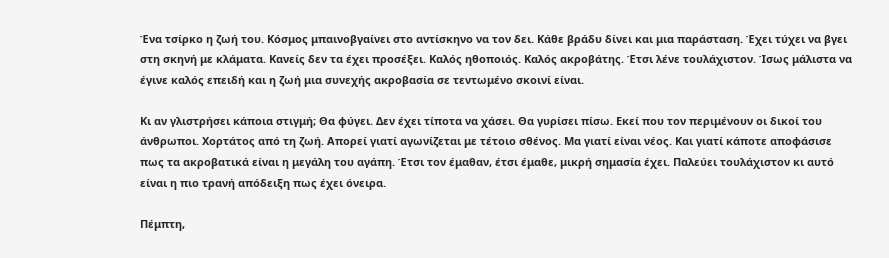Ένα τσίρκο η ζωή του. Κόσμος μπαινοβγαίνει στο αντίσκηνο να τον δει. Κάθε βράδυ δίνει και μια παράσταση. Έχει τύχει να βγει στη σκηνή με κλάματα. Κανείς δεν τα έχει προσέξει. Καλός ηθοποιός. Καλός ακροβάτης. Έτσι λένε τουλάχιστον. Ίσως μάλιστα να έγινε καλός επειδή και η ζωή μια συνεχής ακροβασία σε τεντωμένο σκοινί είναι.

Κι αν γλιστρήσει κάποια στιγμή; Θα φύγει. Δεν έχει τίποτα να χάσει. Θα γυρίσει πίσω. Εκεί που τον περιμένουν οι δικοί του άνθρωποι. Χορτάτος από τη ζωή. Απορεί γιατί αγωνίζεται με τέτοιο σθένος. Μα γιατί είναι νέος. Και γιατί κάποτε αποφάσισε πως τα ακροβατικά είναι η μεγάλη του αγάπη. Έτσι τον έμαθαν, έτσι έμαθε, μικρή σημασία έχει. Παλεύει τουλάχιστον κι αυτό είναι η πιο τρανή απόδειξη πως έχει όνειρα.

Πέμπτη,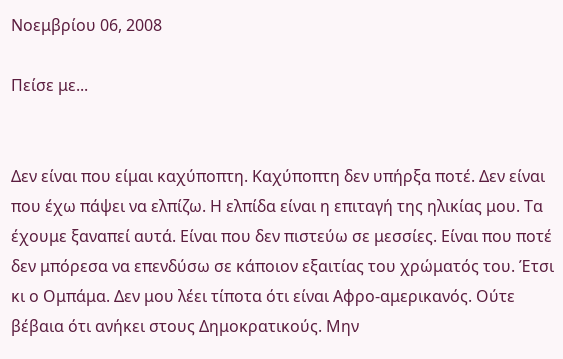Νοεμβρίου 06, 2008

Πείσε με...


Δεν είναι που είμαι καχύποπτη. Καχύποπτη δεν υπήρξα ποτέ. Δεν είναι που έχω πάψει να ελπίζω. Η ελπίδα είναι η επιταγή της ηλικίας μου. Τα έχουμε ξαναπεί αυτά. Είναι που δεν πιστεύω σε μεσσίες. Είναι που ποτέ δεν μπόρεσα να επενδύσω σε κάποιον εξαιτίας του χρώματός του. Έτσι κι ο Ομπάμα. Δεν μου λέει τίποτα ότι είναι Αφρο-αμερικανός. Ούτε βέβαια ότι ανήκει στους Δημοκρατικούς. Μην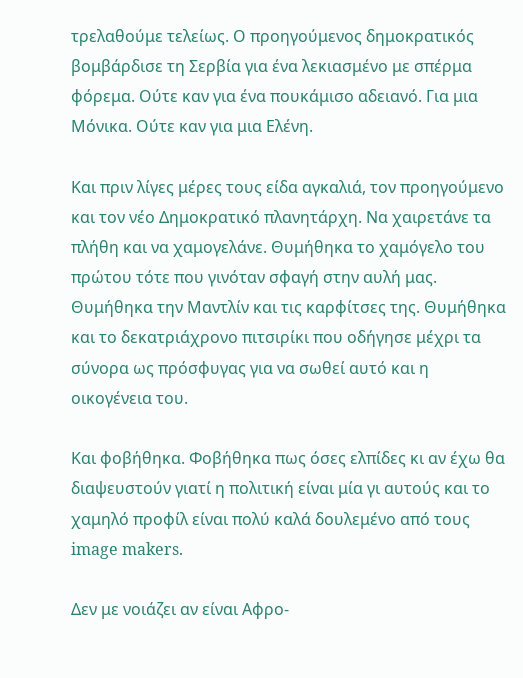τρελαθούμε τελείως. Ο προηγούμενος δημοκρατικός βομβάρδισε τη Σερβία για ένα λεκιασμένο με σπέρμα φόρεμα. Ούτε καν για ένα πουκάμισο αδειανό. Για μια Μόνικα. Ούτε καν για μια Ελένη.

Και πριν λίγες μέρες τους είδα αγκαλιά, τον προηγούμενο και τον νέο Δημοκρατικό πλανητάρχη. Να χαιρετάνε τα πλήθη και να χαμογελάνε. Θυμήθηκα το χαμόγελο του πρώτου τότε που γινόταν σφαγή στην αυλή μας. Θυμήθηκα την Μαντλίν και τις καρφίτσες της. Θυμήθηκα και το δεκατριάχρονο πιτσιρίκι που οδήγησε μέχρι τα σύνορα ως πρόσφυγας για να σωθεί αυτό και η οικογένεια του.

Και φοβήθηκα. Φοβήθηκα πως όσες ελπίδες κι αν έχω θα διαψευστούν γιατί η πολιτική είναι μία γι αυτούς και το χαμηλό προφίλ είναι πολύ καλά δουλεμένο από τους image makers.

Δεν με νοιάζει αν είναι Αφρο-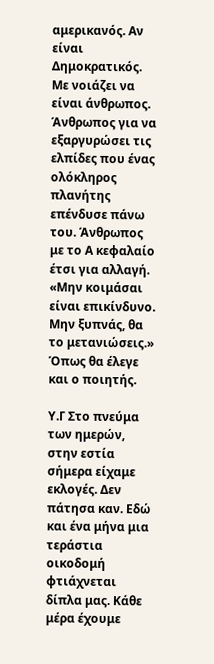αμερικανός. Αν είναι Δημοκρατικός. Με νοιάζει να είναι άνθρωπος. Άνθρωπος για να εξαργυρώσει τις ελπίδες που ένας ολόκληρος πλανήτης επένδυσε πάνω του. Άνθρωπος με το Α κεφαλαίο έτσι για αλλαγή. «Μην κοιμάσαι είναι επικίνδυνο. Μην ξυπνάς, θα το μετανιώσεις.» Όπως θα έλεγε και ο ποιητής.

Υ.Γ Στο πνεύμα των ημερών, στην εστία σήμερα είχαμε εκλογές. Δεν πάτησα καν. Εδώ και ένα μήνα μια τεράστια οικοδομή φτιάχνεται δίπλα μας. Κάθε μέρα έχουμε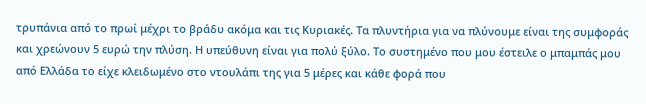τρυπάνια από το πρωί μέχρι το βράδυ ακόμα και τις Κυριακές. Τα πλυντήρια για να πλύνουμε είναι της συμφοράς και χρεώνουν 5 ευρώ την πλύση. Η υπεύθυνη είναι για πολύ ξύλο. Το συστημένο που μου έστειλε ο μπαμπάς μου από Ελλάδα το είχε κλειδωμένο στο ντουλάπι της για 5 μέρες και κάθε φορά που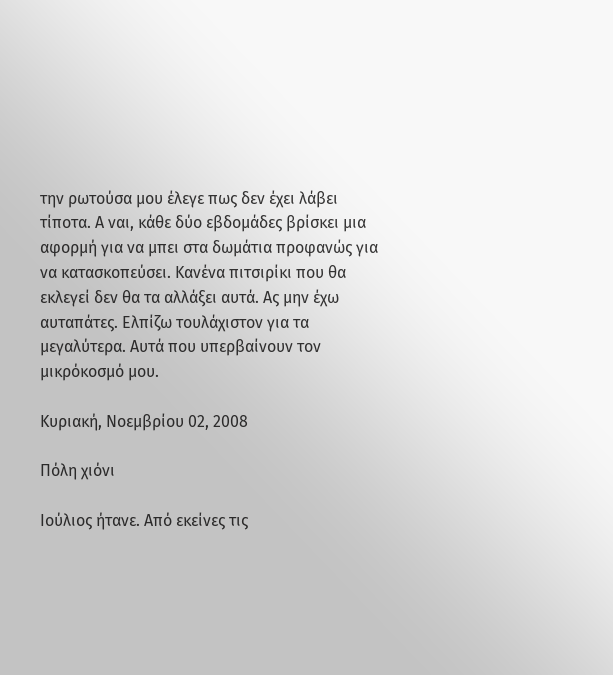την ρωτούσα μου έλεγε πως δεν έχει λάβει τίποτα. Α ναι, κάθε δύο εβδομάδες βρίσκει μια αφορμή για να μπει στα δωμάτια προφανώς για να κατασκοπεύσει. Κανένα πιτσιρίκι που θα εκλεγεί δεν θα τα αλλάξει αυτά. Ας μην έχω αυταπάτες. Ελπίζω τουλάχιστον για τα μεγαλύτερα. Αυτά που υπερβαίνουν τον μικρόκοσμό μου.

Κυριακή, Νοεμβρίου 02, 2008

Πόλη χιόνι

Ιούλιος ήτανε. Από εκείνες τις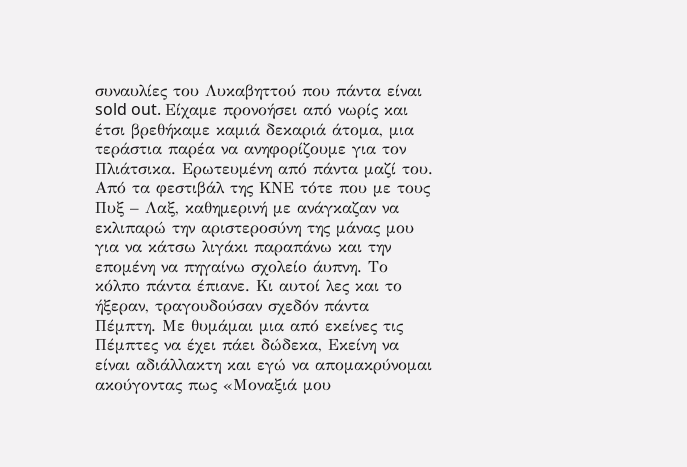συναυλίες του Λυκαβηττού που πάντα είναι sold out. Είχαμε προνοήσει από νωρίς και έτσι βρεθήκαμε καμιά δεκαριά άτομα, μια τεράστια παρέα να ανηφορίζουμε για τον Πλιάτσικα. Ερωτευμένη από πάντα μαζί του. Από τα φεστιβάλ της ΚΝΕ τότε που με τους Πυξ – Λαξ, καθημερινή με ανάγκαζαν να εκλιπαρώ την αριστεροσύνη της μάνας μου για να κάτσω λιγάκι παραπάνω και την επομένη να πηγαίνω σχολείο άυπνη. Το κόλπο πάντα έπιανε. Κι αυτοί λες και το ήξεραν, τραγουδούσαν σχεδόν πάντα Πέμπτη. Με θυμάμαι μια από εκείνες τις Πέμπτες να έχει πάει δώδεκα, Εκείνη να είναι αδιάλλακτη και εγώ να απομακρύνομαι ακούγοντας πως «Μοναξιά μου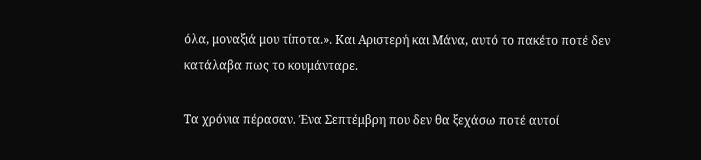όλα, μοναξιά μου τίποτα.». Και Αριστερή και Μάνα, αυτό το πακέτο ποτέ δεν κατάλαβα πως το κουμάνταρε.

Τα χρόνια πέρασαν. Ένα Σεπτέμβρη που δεν θα ξεχάσω ποτέ αυτοί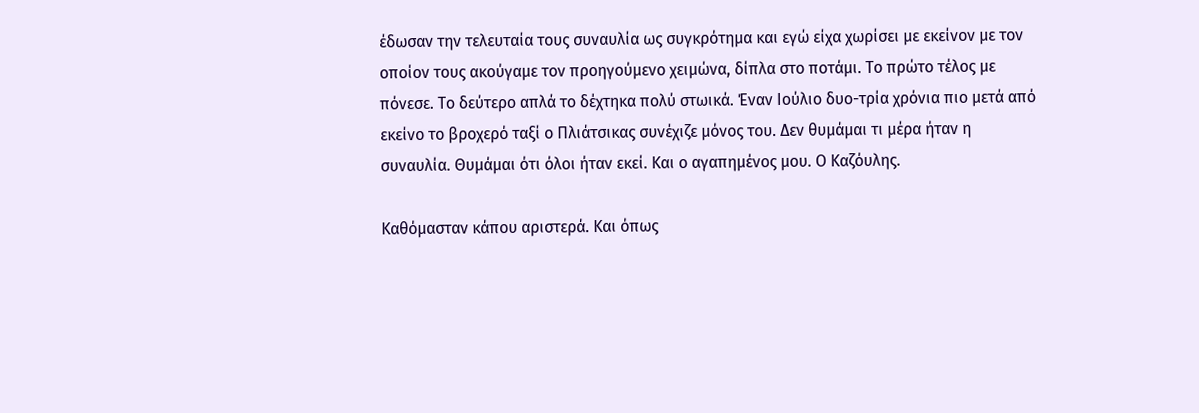έδωσαν την τελευταία τους συναυλία ως συγκρότημα και εγώ είχα χωρίσει με εκείνον με τον οποίον τους ακούγαμε τον προηγούμενο χειμώνα, δίπλα στο ποτάμι. Το πρώτο τέλος με πόνεσε. Το δεύτερο απλά το δέχτηκα πολύ στωικά. Έναν Ιούλιο δυο-τρία χρόνια πιο μετά από εκείνο το βροχερό ταξί ο Πλιάτσικας συνέχιζε μόνος του. Δεν θυμάμαι τι μέρα ήταν η συναυλία. Θυμάμαι ότι όλοι ήταν εκεί. Και ο αγαπημένος μου. Ο Καζόυλης.

Καθόμασταν κάπου αριστερά. Και όπως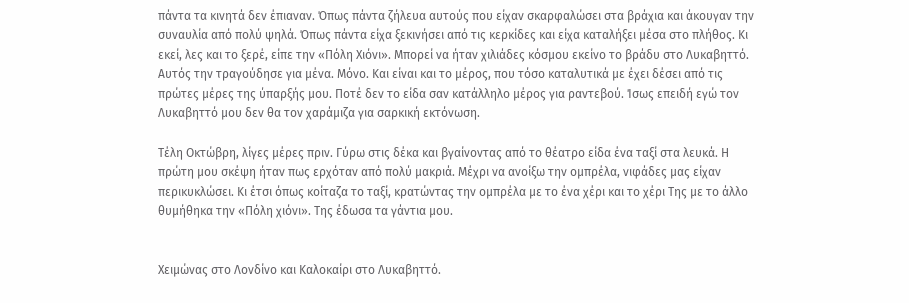πάντα τα κινητά δεν έπιαναν. Όπως πάντα ζήλευα αυτούς που είχαν σκαρφαλώσει στα βράχια και άκουγαν την συναυλία από πολύ ψηλά. Όπως πάντα είχα ξεκινήσει από τις κερκίδες και είχα καταλήξει μέσα στο πλήθος. Κι εκεί, λες και το ξερέ, είπε την «Πόλη Χιόνι». Μπορεί να ήταν χιλιάδες κόσμου εκείνο το βράδυ στο Λυκαβηττό. Αυτός την τραγούδησε για μένα. Μόνο. Και είναι και το μέρος, που τόσο καταλυτικά με έχει δέσει από τις πρώτες μέρες της ύπαρξής μου. Ποτέ δεν το είδα σαν κατάλληλο μέρος για ραντεβού. Ίσως επειδή εγώ τον Λυκαβηττό μου δεν θα τον χαράμιζα για σαρκική εκτόνωση.

Τέλη Οκτώβρη, λίγες μέρες πριν. Γύρω στις δέκα και βγαίνοντας από το θέατρο είδα ένα ταξί στα λευκά. Η πρώτη μου σκέψη ήταν πως ερχόταν από πολύ μακριά. Μέχρι να ανοίξω την ομπρέλα, νιφάδες μας είχαν περικυκλώσει. Κι έτσι όπως κοίταζα το ταξί, κρατώντας την ομπρέλα με το ένα χέρι και το χέρι Της με το άλλο θυμήθηκα την «Πόλη χιόνι». Της έδωσα τα γάντια μου.


Χειμώνας στο Λονδίνο και Καλοκαίρι στο Λυκαβηττό.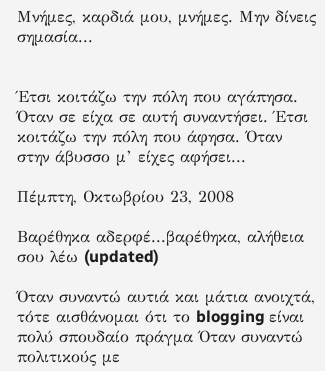Μνήμες, καρδιά μου, μνήμες. Μην δίνεις σημασία...


Έτσι κοιτάζω την πόλη που αγάπησα. Όταν σε είχα σε αυτή συναντήσει. Έτσι κοιτάζω την πόλη που άφησα. Όταν στην άβυσσο μ’ είχες αφήσει...

Πέμπτη, Οκτωβρίου 23, 2008

Βαρέθηκα αδερφέ...βαρέθηκα, αλήθεια σου λέω (updated)

Όταν συναντώ αυτιά και μάτια ανοιχτά, τότε αισθάνομαι ότι το blogging είναι πολύ σπουδαίο πράγμα Όταν συναντώ πολιτικούς με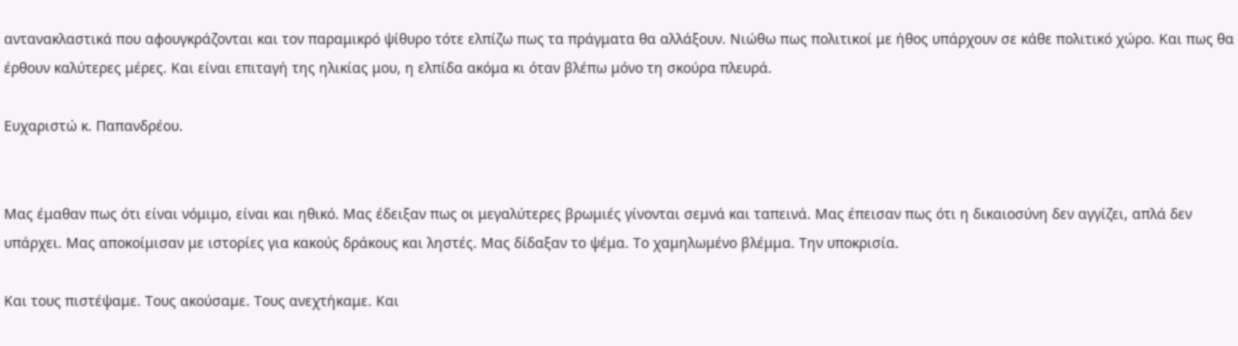αντανακλαστικά που αφουγκράζονται και τον παραμικρό ψίθυρο τότε ελπίζω πως τα πράγματα θα αλλάξουν. Νιώθω πως πολιτικοί με ήθος υπάρχουν σε κάθε πολιτικό χώρο. Και πως θα έρθουν καλύτερες μέρες. Και είναι επιταγή της ηλικίας μου, η ελπίδα ακόμα κι όταν βλέπω μόνο τη σκούρα πλευρά.

Ευχαριστώ κ. Παπανδρέου.


Μας έμαθαν πως ότι είναι νόμιμο, είναι και ηθικό. Μας έδειξαν πως οι μεγαλύτερες βρωμιές γίνονται σεμνά και ταπεινά. Μας έπεισαν πως ότι η δικαιοσύνη δεν αγγίζει, απλά δεν υπάρχει. Μας αποκοίμισαν με ιστορίες για κακούς δράκους και ληστές. Μας δίδαξαν το ψέμα. Το χαμηλωμένο βλέμμα. Την υποκρισία.

Και τους πιστέψαμε. Τους ακούσαμε. Τους ανεχτήκαμε. Και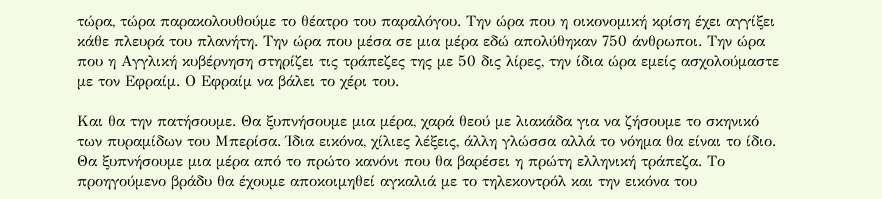τώρα, τώρα παρακολουθούμε το θέατρο του παραλόγου. Την ώρα που η οικονομική κρίση έχει αγγίξει κάθε πλευρά του πλανήτη. Την ώρα που μέσα σε μια μέρα εδώ απολύθηκαν 750 άνθρωποι. Την ώρα που η Αγγλική κυβέρνηση στηρίζει τις τράπεζες της με 50 δις λίρες, την ίδια ώρα εμείς ασχολούμαστε με τον Εφραίμ. Ο Εφραίμ να βάλει το χέρι του.

Και θα την πατήσουμε. Θα ξυπνήσουμε μια μέρα, χαρά θεού με λιακάδα για να ζήσουμε το σκηνικό των πυραμίδων του Μπερίσα. Ίδια εικόνα, χίλιες λέξεις, άλλη γλώσσα αλλά το νόημα θα είναι το ίδιο. Θα ξυπνήσουμε μια μέρα από το πρώτο κανόνι που θα βαρέσει η πρώτη ελληνική τράπεζα. Το προηγούμενο βράδυ θα έχουμε αποκοιμηθεί αγκαλιά με το τηλεκοντρόλ και την εικόνα του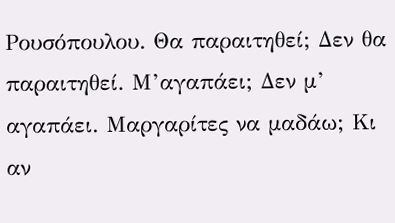Ρουσόπουλου. Θα παραιτηθεί; Δεν θα παραιτηθεί. Μ’αγαπάει; Δεν μ’ αγαπάει. Μαργαρίτες να μαδάω; Κι αν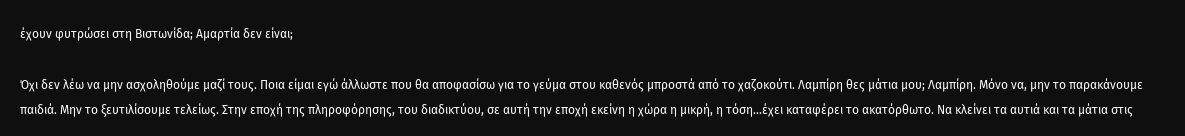έχουν φυτρώσει στη Βιστωνίδα; Αμαρτία δεν είναι;

Όχι δεν λέω να μην ασχοληθούμε μαζί τους. Ποια είμαι εγώ άλλωστε που θα αποφασίσω για το γεύμα στου καθενός μπροστά από το χαζοκούτι. Λαμπίρη θες μάτια μου; Λαμπίρη. Μόνο να, μην το παρακάνουμε παιδιά. Μην το ξευτιλίσουμε τελείως. Στην εποχή της πληροφόρησης, του διαδικτύου, σε αυτή την εποχή εκείνη η χώρα η μικρή, η τόση…έχει καταφέρει το ακατόρθωτο. Να κλείνει τα αυτιά και τα μάτια στις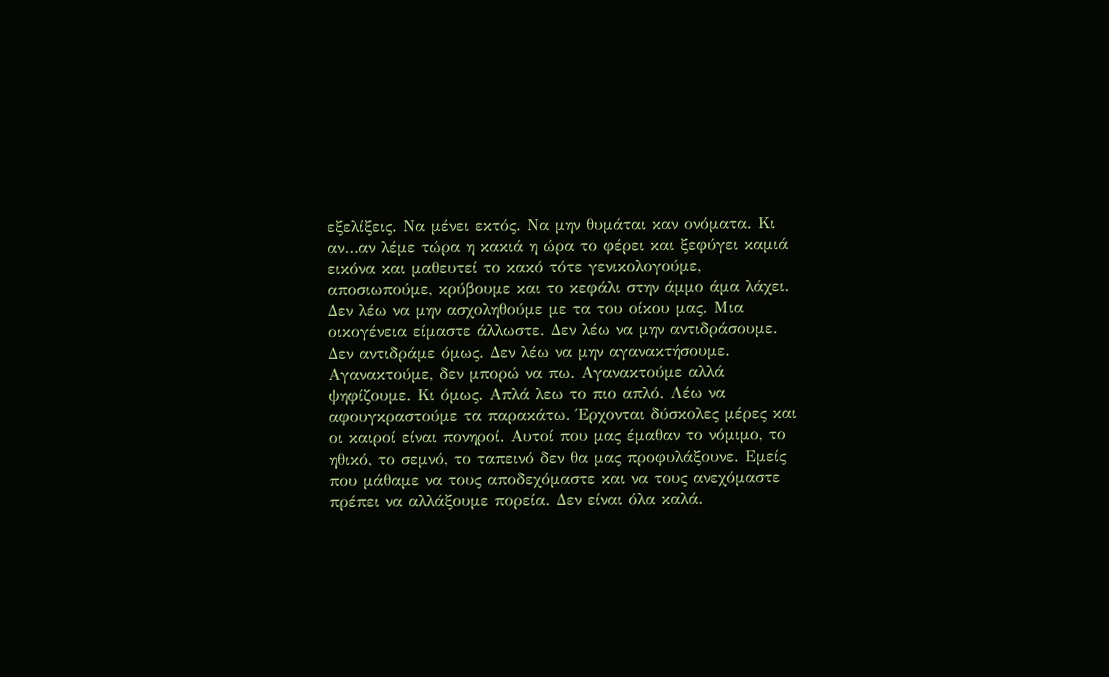εξελίξεις. Να μένει εκτός. Να μην θυμάται καν ονόματα. Κι αν…αν λέμε τώρα η κακιά η ώρα το φέρει και ξεφύγει καμιά εικόνα και μαθευτεί το κακό τότε γενικολογούμε, αποσιωπούμε, κρύβουμε και το κεφάλι στην άμμο άμα λάχει. Δεν λέω να μην ασχοληθούμε με τα του οίκου μας. Μια οικογένεια είμαστε άλλωστε. Δεν λέω να μην αντιδράσουμε. Δεν αντιδράμε όμως. Δεν λέω να μην αγανακτήσουμε. Αγανακτούμε, δεν μπορώ να πω. Αγανακτούμε αλλά ψηφίζουμε. Κι όμως. Απλά λεω το πιο απλό. Λέω να αφουγκραστούμε τα παρακάτω. Έρχονται δύσκολες μέρες και οι καιροί είναι πονηροί. Αυτοί που μας έμαθαν το νόμιμο, το ηθικό, το σεμνό, το ταπεινό δεν θα μας προφυλάξουνε. Εμείς που μάθαμε να τους αποδεχόμαστε και να τους ανεχόμαστε πρέπει να αλλάξουμε πορεία. Δεν είναι όλα καλά.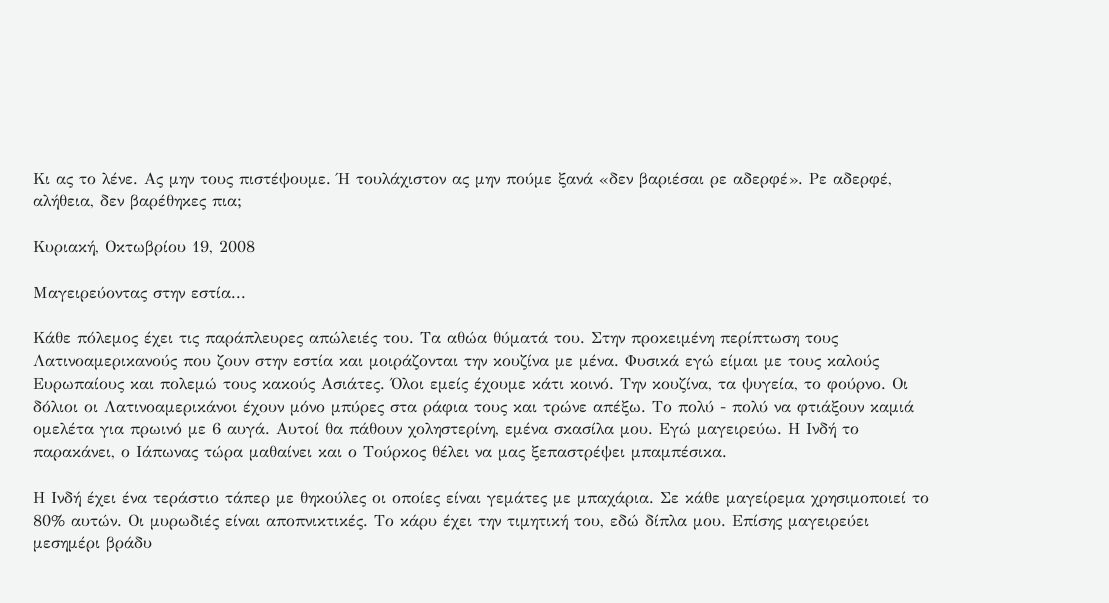Κι ας το λένε. Ας μην τους πιστέψουμε. Ή τουλάχιστον ας μην πούμε ξανά «δεν βαριέσαι ρε αδερφέ». Ρε αδερφέ, αλήθεια, δεν βαρέθηκες πια;

Κυριακή, Οκτωβρίου 19, 2008

Μαγειρεύοντας στην εστία...

Κάθε πόλεμος έχει τις παράπλευρες απώλειές του. Τα αθώα θύματά του. Στην προκειμένη περίπτωση τους Λατινοαμερικανούς που ζουν στην εστία και μοιράζονται την κουζίνα με μένα. Φυσικά εγώ είμαι με τους καλούς Ευρωπαίους και πολεμώ τους κακούς Ασιάτες. Όλοι εμείς έχουμε κάτι κοινό. Την κουζίνα, τα ψυγεία, το φούρνο. Οι δόλιοι οι Λατινοαμερικάνοι έχουν μόνο μπύρες στα ράφια τους και τρώνε απέξω. Το πολύ - πολύ να φτιάξουν καμιά ομελέτα για πρωινό με 6 αυγά. Αυτοί θα πάθουν χοληστερίνη, εμένα σκασίλα μου. Εγώ μαγειρεύω. Η Ινδή το παρακάνει, ο Ιάπωνας τώρα μαθαίνει και ο Τούρκος θέλει να μας ξεπαστρέψει μπαμπέσικα.

Η Ινδή έχει ένα τεράστιο τάπερ με θηκούλες οι οποίες είναι γεμάτες με μπαχάρια. Σε κάθε μαγείρεμα χρησιμοποιεί το 80% αυτών. Οι μυρωδιές είναι αποπνικτικές. Το κάρυ έχει την τιμητική του, εδώ δίπλα μου. Επίσης μαγειρεύει μεσημέρι βράδυ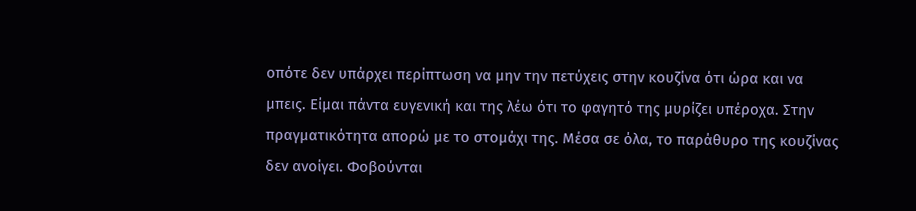οπότε δεν υπάρχει περίπτωση να μην την πετύχεις στην κουζίνα ότι ώρα και να μπεις. Είμαι πάντα ευγενική και της λέω ότι το φαγητό της μυρίζει υπέροχα. Στην πραγματικότητα απορώ με το στομάχι της. Μέσα σε όλα, το παράθυρο της κουζίνας δεν ανοίγει. Φοβούνται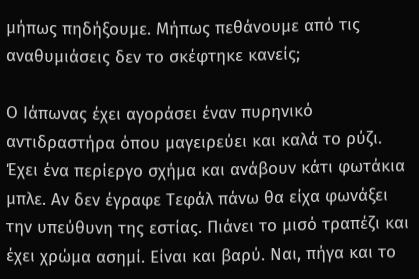μήπως πηδήξουμε. Μήπως πεθάνουμε από τις αναθυμιάσεις δεν το σκέφτηκε κανείς;

Ο Ιάπωνας έχει αγοράσει έναν πυρηνικό αντιδραστήρα όπου μαγειρεύει και καλά το ρύζι. Έχει ένα περίεργο σχήμα και ανάβουν κάτι φωτάκια μπλε. Αν δεν έγραφε Τεφάλ πάνω θα είχα φωνάξει την υπεύθυνη της εστίας. Πιάνει το μισό τραπέζι και έχει χρώμα ασημί. Είναι και βαρύ. Ναι, πήγα και το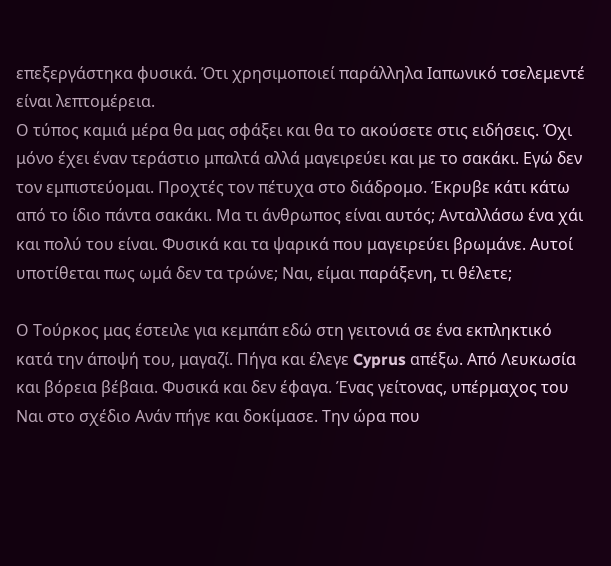επεξεργάστηκα φυσικά. Ότι χρησιμοποιεί παράλληλα Ιαπωνικό τσελεμεντέ είναι λεπτομέρεια.
Ο τύπος καμιά μέρα θα μας σφάξει και θα το ακούσετε στις ειδήσεις. Όχι μόνο έχει έναν τεράστιο μπαλτά αλλά μαγειρεύει και με το σακάκι. Εγώ δεν τον εμπιστεύομαι. Προχτές τον πέτυχα στο διάδρομο. Έκρυβε κάτι κάτω από το ίδιο πάντα σακάκι. Μα τι άνθρωπος είναι αυτός; Ανταλλάσω ένα χάι και πολύ του είναι. Φυσικά και τα ψαρικά που μαγειρεύει βρωμάνε. Αυτοί υποτίθεται πως ωμά δεν τα τρώνε; Ναι, είμαι παράξενη, τι θέλετε;

Ο Τούρκος μας έστειλε για κεμπάπ εδώ στη γειτονιά σε ένα εκπληκτικό κατά την άποψή του, μαγαζί. Πήγα και έλεγε Cyprus απέξω. Από Λευκωσία και βόρεια βέβαια. Φυσικά και δεν έφαγα. Ένας γείτονας, υπέρμαχος του Ναι στο σχέδιο Ανάν πήγε και δοκίμασε. Την ώρα που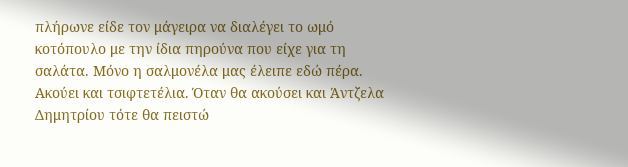πλήρωνε είδε τον μάγειρα να διαλέγει το ωμό κοτόπουλο με την ίδια πηρούνα που είχε για τη σαλάτα. Μόνο η σαλμονέλα μας έλειπε εδώ πέρα. Ακούει και τσιφτετέλια. Όταν θα ακούσει και Άντζελα Δημητρίου τότε θα πειστώ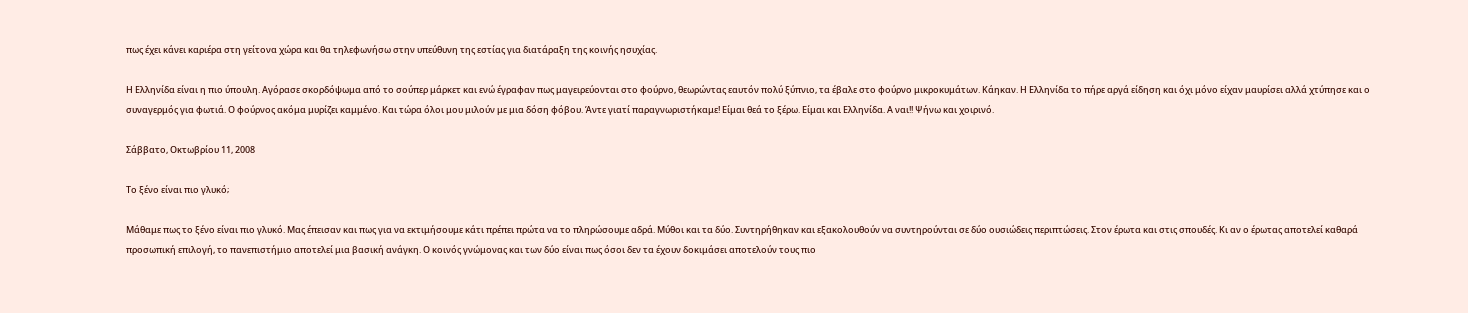πως έχει κάνει καριέρα στη γείτονα χώρα και θα τηλεφωνήσω στην υπεύθυνη της εστίας για διατάραξη της κοινής ησυχίας.

Η Ελληνίδα είναι η πιο ύπουλη. Αγόρασε σκορδόψωμα από το σούπερ μάρκετ και ενώ έγραφαν πως μαγειρεύονται στο φούρνο, θεωρώντας εαυτόν πολύ ξύπνιο, τα έβαλε στο φούρνο μικροκυμάτων. Κάηκαν. Η Ελληνίδα το πήρε αργά είδηση και όχι μόνο είχαν μαυρίσει αλλά χτύπησε και ο συναγερμός για φωτιά. Ο φούρνος ακόμα μυρίζει καμμένο. Και τώρα όλοι μου μιλούν με μια δόση φόβου. Άντε γιατί παραγνωριστήκαμε! Είμαι θεά το ξέρω. Είμαι και Ελληνίδα. Α ναι!! Ψήνω και χοιρινό.

Σάββατο, Οκτωβρίου 11, 2008

Το ξένο είναι πιο γλυκό;

Μάθαμε πως το ξένο είναι πιο γλυκό. Μας έπεισαν και πως για να εκτιμήσουμε κάτι πρέπει πρώτα να το πληρώσουμε αδρά. Μύθοι και τα δύο. Συντηρήθηκαν και εξακολουθούν να συντηρούνται σε δύο ουσιώδεις περιπτώσεις. Στον έρωτα και στις σπουδές. Κι αν ο έρωτας αποτελεί καθαρά προσωπική επιλογή, το πανεπιστήμιο αποτελεί μια βασική ανάγκη. Ο κοινός γνώμονας και των δύο είναι πως όσοι δεν τα έχουν δοκιμάσει αποτελούν τους πιο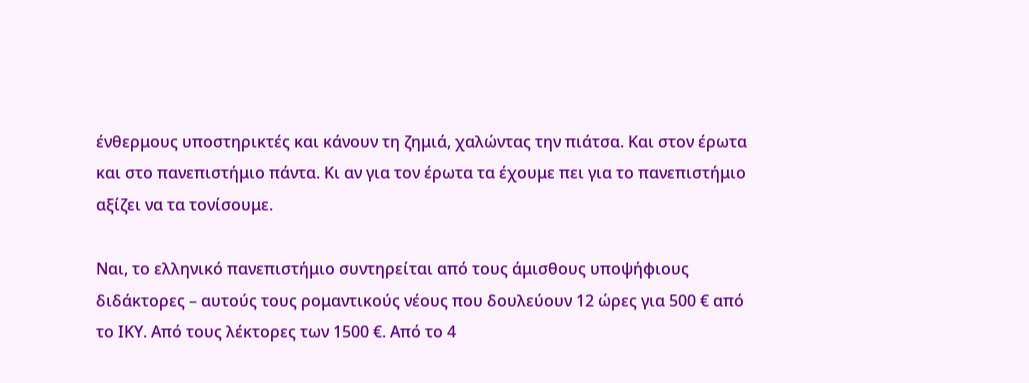ένθερμους υποστηρικτές και κάνουν τη ζημιά, χαλώντας την πιάτσα. Και στον έρωτα και στο πανεπιστήμιο πάντα. Κι αν για τον έρωτα τα έχουμε πει για το πανεπιστήμιο αξίζει να τα τονίσουμε.

Ναι, το ελληνικό πανεπιστήμιο συντηρείται από τους άμισθους υποψήφιους διδάκτορες – αυτούς τους ρομαντικούς νέους που δουλεύουν 12 ώρες για 500 € από το ΙΚΥ. Από τους λέκτορες των 1500 €. Από το 4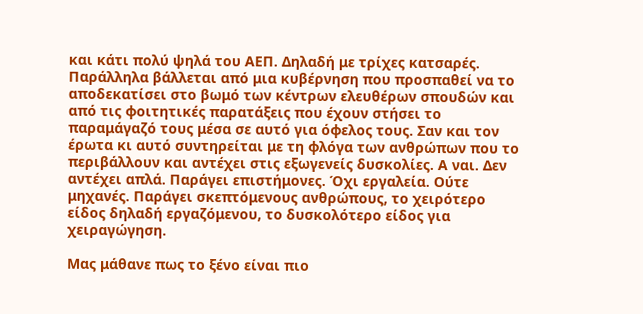και κάτι πολύ ψηλά του ΑΕΠ. Δηλαδή με τρίχες κατσαρές. Παράλληλα βάλλεται από μια κυβέρνηση που προσπαθεί να το αποδεκατίσει στο βωμό των κέντρων ελευθέρων σπουδών και από τις φοιτητικές παρατάξεις που έχουν στήσει το παραμάγαζό τους μέσα σε αυτό για όφελος τους. Σαν και τον έρωτα κι αυτό συντηρείται με τη φλόγα των ανθρώπων που το περιβάλλουν και αντέχει στις εξωγενείς δυσκολίες. Α ναι. Δεν αντέχει απλά. Παράγει επιστήμονες. Όχι εργαλεία. Ούτε μηχανές. Παράγει σκεπτόμενους ανθρώπους, το χειρότερο είδος δηλαδή εργαζόμενου, το δυσκολότερο είδος για χειραγώγηση.

Μας μάθανε πως το ξένο είναι πιο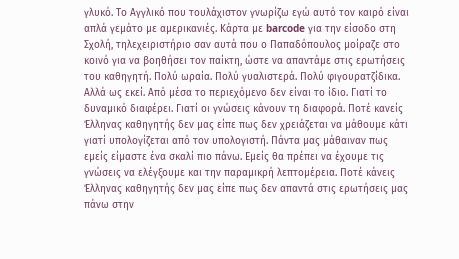γλυκό. Το Αγγλικό που τουλάχιστον γνωρίζω εγώ αυτό τον καιρό είναι απλά γεμάτο με αμερικανιές. Κάρτα με barcode για την είσοδο στη Σχολή, τηλεχειριστήριο σαν αυτά που ο Παπαδόπουλος μοίραζε στο κοινό για να βοηθήσει τον παίκτη, ώστε να απαντάμε στις ερωτήσεις του καθηγητή. Πολύ ωραία. Πολύ γυαλιστερά. Πολύ φιγουρατζίδικα. Αλλά ως εκεί. Από μέσα το περιεχόμενο δεν είναι το ίδιο. Γιατί το δυναμικό διαφέρει. Γιατί οι γνώσεις κάνουν τη διαφορά. Ποτέ κανείς Έλληνας καθηγητής δεν μας είπε πως δεν χρειάζεται να μάθουμε κάτι γιατί υπολογίζεται από τον υπολογιστή. Πάντα μας μάθαιναν πως εμείς είμαστε ένα σκαλί πιο πάνω. Εμείς θα πρέπει να έχουμε τις γνώσεις να ελέγξουμε και την παραμικρή λεπτομέρεια. Ποτέ κάνεις Έλληνας καθηγητής δεν μας είπε πως δεν απαντά στις ερωτήσεις μας πάνω στην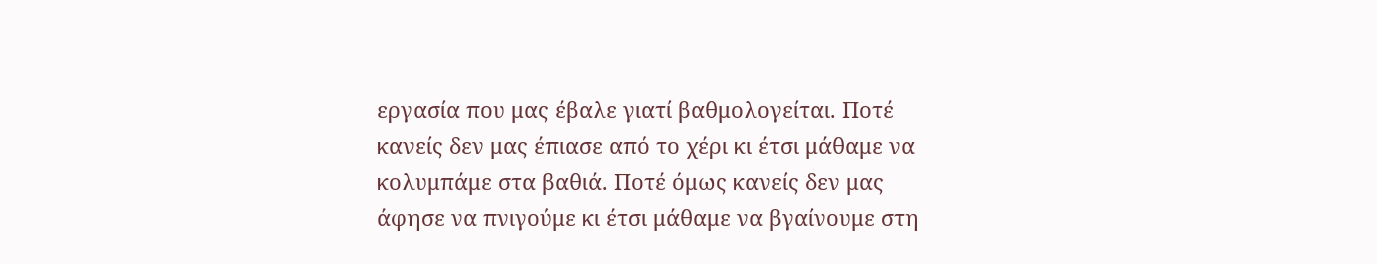εργασία που μας έβαλε γιατί βαθμολογείται. Ποτέ κανείς δεν μας έπιασε από το χέρι κι έτσι μάθαμε να κολυμπάμε στα βαθιά. Ποτέ όμως κανείς δεν μας άφησε να πνιγούμε κι έτσι μάθαμε να βγαίνουμε στη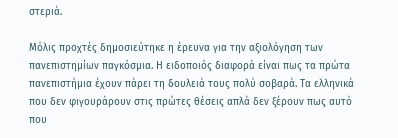στεριά.

Μόλις προχτές δημοσιεύτηκε η έρευνα για την αξιολόγηση των πανεπιστημίων παγκόσμια. Η ειδοποιός διαφορά είναι πως τα πρώτα πανεπιστήμια έχουν πάρει τη δουλειά τους πολύ σοβαρά. Τα ελληνικά που δεν φιγουράρουν στις πρώτες θέσεις απλά δεν ξέρουν πως αυτό που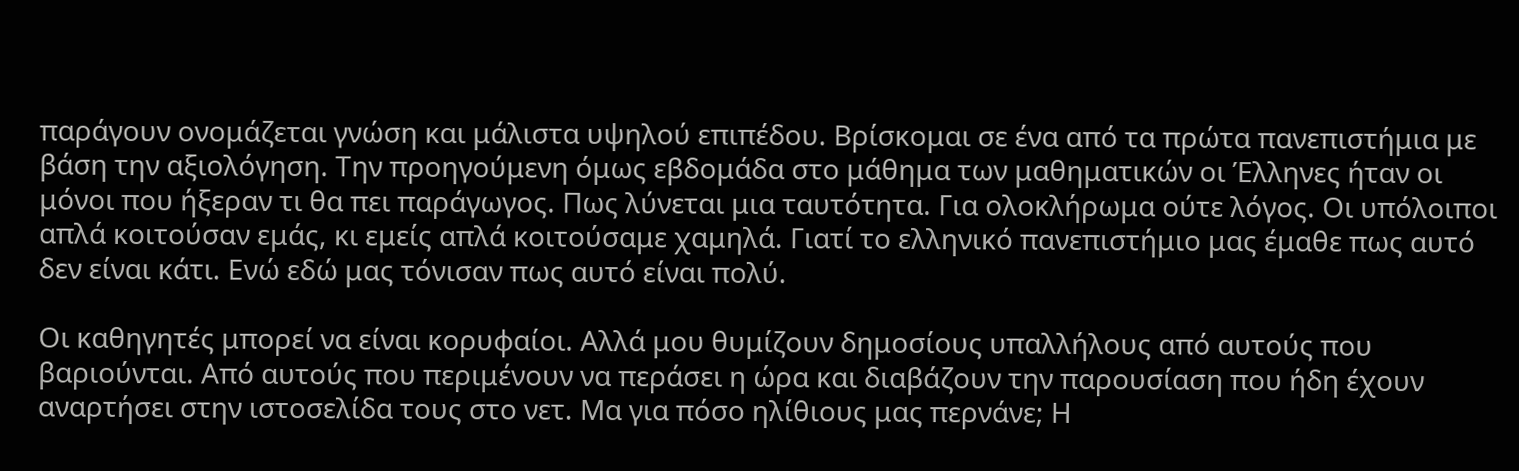παράγουν ονομάζεται γνώση και μάλιστα υψηλού επιπέδου. Βρίσκομαι σε ένα από τα πρώτα πανεπιστήμια με βάση την αξιολόγηση. Την προηγούμενη όμως εβδομάδα στο μάθημα των μαθηματικών οι Έλληνες ήταν οι μόνοι που ήξεραν τι θα πει παράγωγος. Πως λύνεται μια ταυτότητα. Για ολοκλήρωμα ούτε λόγος. Οι υπόλοιποι απλά κοιτούσαν εμάς, κι εμείς απλά κοιτούσαμε χαμηλά. Γιατί το ελληνικό πανεπιστήμιο μας έμαθε πως αυτό δεν είναι κάτι. Ενώ εδώ μας τόνισαν πως αυτό είναι πολύ.

Οι καθηγητές μπορεί να είναι κορυφαίοι. Αλλά μου θυμίζουν δημοσίους υπαλλήλους από αυτούς που βαριούνται. Από αυτούς που περιμένουν να περάσει η ώρα και διαβάζουν την παρουσίαση που ήδη έχουν αναρτήσει στην ιστοσελίδα τους στο νετ. Μα για πόσο ηλίθιους μας περνάνε; Η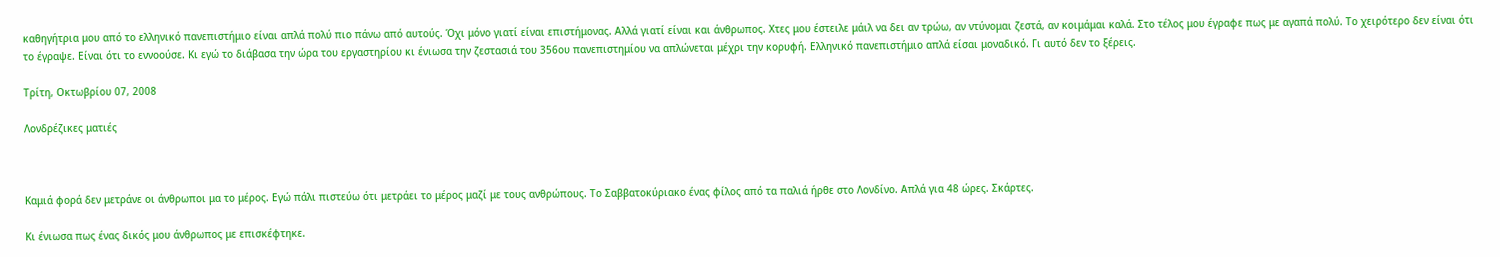καθηγήτρια μου από το ελληνικό πανεπιστήμιο είναι απλά πολύ πιο πάνω από αυτούς. Όχι μόνο γιατί είναι επιστήμονας. Αλλά γιατί είναι και άνθρωπος. Χτες μου έστειλε μάιλ να δει αν τρώω, αν ντύνομαι ζεστά, αν κοιμάμαι καλά. Στο τέλος μου έγραφε πως με αγαπά πολύ. Το χειρότερο δεν είναι ότι το έγραψε. Είναι ότι το εννοούσε. Κι εγώ το διάβασα την ώρα του εργαστηρίου κι ένιωσα την ζεστασιά του 356ου πανεπιστημίου να απλώνεται μέχρι την κορυφή. Ελληνικό πανεπιστήμιο απλά είσαι μοναδικό. Γι αυτό δεν το ξέρεις.

Τρίτη, Οκτωβρίου 07, 2008

Λονδρέζικες ματιές



Καμιά φορά δεν μετράνε οι άνθρωποι μα το μέρος. Εγώ πάλι πιστεύω ότι μετράει το μέρος μαζί με τους ανθρώπους. Το Σαββατοκύριακο ένας φίλος από τα παλιά ήρθε στο Λονδίνο. Απλά για 48 ώρες. Σκάρτες.

Κι ένιωσα πως ένας δικός μου άνθρωπος με επισκέφτηκε.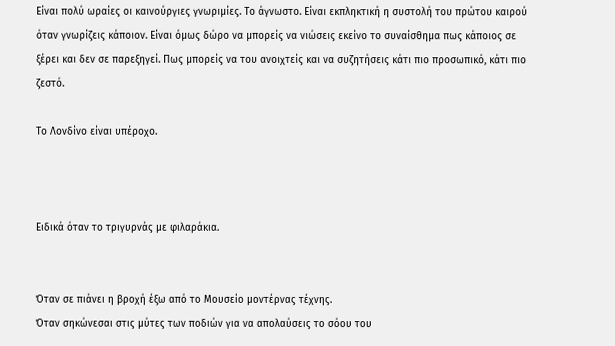Είναι πολύ ωραίες οι καινούργιες γνωριμίες. Το άγνωστο. Είναι εκπληκτική η συστολή του πρώτου καιρού όταν γνωρίζεις κάποιον. Είναι όμως δώρο να μπορείς να νιώσεις εκείνο το συναίσθημα πως κάποιος σε ξέρει και δεν σε παρεξηγεί. Πως μπορείς να του ανοιχτείς και να συζητήσεις κάτι πιο προσωπικό, κάτι πιο ζεστό.

Το Λονδίνο είναι υπέροχο.



Ειδικά όταν το τριγυρνάς με φιλαράκια.


Όταν σε πιάνει η βροχή έξω από το Μουσείο μοντέρνας τέχνης.
Όταν σηκώνεσαι στις μύτες των ποδιών για να απολαύσεις το σόου του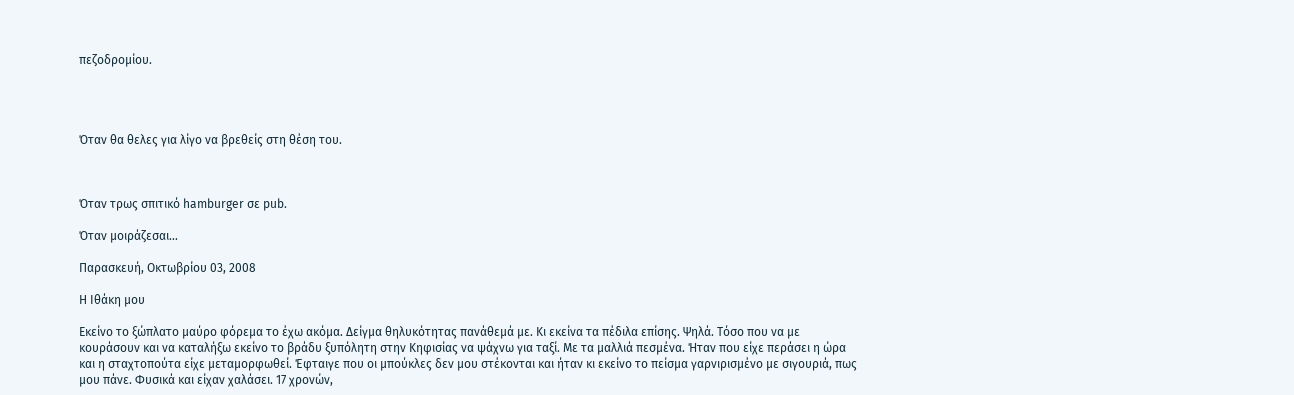πεζοδρομίου.




Όταν θα θελες για λίγο να βρεθείς στη θέση του.



Όταν τρως σπιτικό hamburger σε pub.

Όταν μοιράζεσαι…

Παρασκευή, Οκτωβρίου 03, 2008

Η Ιθάκη μου

Εκείνο το ξώπλατο μαύρο φόρεμα το έχω ακόμα. Δείγμα θηλυκότητας πανάθεμά με. Κι εκείνα τα πέδιλα επίσης. Ψηλά. Τόσο που να με κουράσουν και να καταλήξω εκείνο το βράδυ ξυπόλητη στην Κηφισίας να ψάχνω για ταξί. Με τα μαλλιά πεσμένα. Ήταν που είχε περάσει η ώρα και η σταχτοπούτα είχε μεταμορφωθεί. Έφταιγε που οι μπούκλες δεν μου στέκονται και ήταν κι εκείνο το πείσμα γαρνιρισμένο με σιγουριά, πως μου πάνε. Φυσικά και είχαν χαλάσει. 17 χρονών,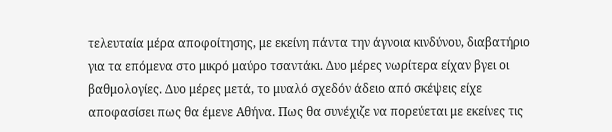τελευταία μέρα αποφοίτησης, με εκείνη πάντα την άγνοια κινδύνου, διαβατήριο για τα επόμενα στο μικρό μαύρο τσαντάκι. Δυο μέρες νωρίτερα είχαν βγει οι βαθμολογίες. Δυο μέρες μετά, το μυαλό σχεδόν άδειο από σκέψεις είχε αποφασίσει πως θα έμενε Αθήνα. Πως θα συνέχιζε να πορεύεται με εκείνες τις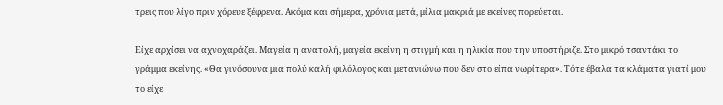τρεις που λίγο πριν χόρευε ξέφρενα. Ακόμα και σήμερα, χρόνια μετά, μίλια μακριά με εκείνες πορεύεται.

Είχε αρχίσει να αχνοχαράζει. Μαγεία η ανατολή, μαγεία εκείνη η στιγμή και η ηλικία που την υποστήριζε. Στο μικρό τσαντάκι το γράμμα εκείνης. «Θα γινόσουνα μια πολύ καλή φιλόλογος και μετανιώνω που δεν στο είπα νωρίτερα». Τότε έβαλα τα κλάματα γιατί μου το είχε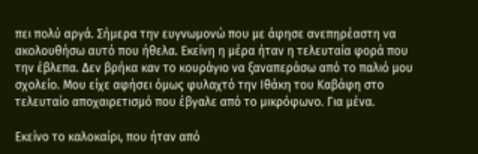πει πολύ αργά. Σήμερα την ευγνωμονώ που με άφησε ανεπηρέαστη να ακολουθήσω αυτό που ήθελα. Εκείνη η μέρα ήταν η τελευταία φορά που την έβλεπα. Δεν βρήκα καν το κουράγιο να ξαναπεράσω από το παλιό μου σχολείο. Μου είχε αφήσει όμως φυλαχτό την Ιθάκη του Καβάφη στο τελευταίο αποχαιρετισμό που έβγαλε από το μικρόφωνο. Για μένα.

Εκείνο το καλοκαίρι, που ήταν από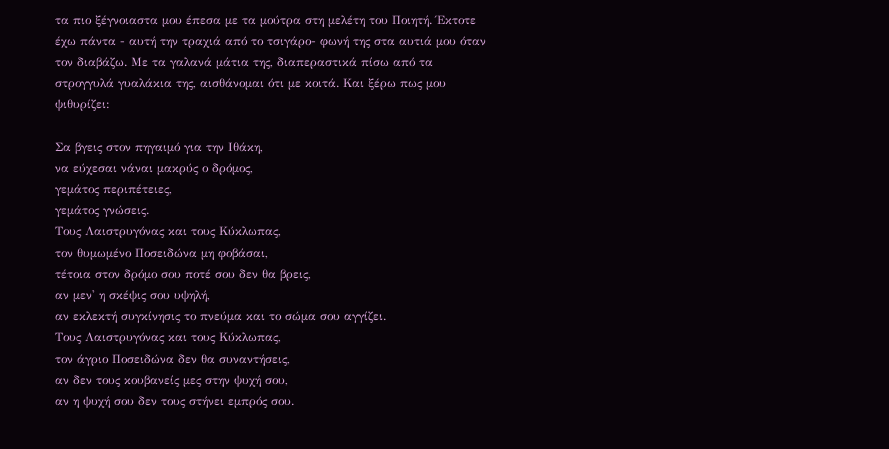τα πιο ξέγνοιαστα μου έπεσα με τα μούτρα στη μελέτη του Ποιητή. Έκτοτε έχω πάντα - αυτή την τραχιά από το τσιγάρο- φωνή της στα αυτιά μου όταν τον διαβάζω. Με τα γαλανά μάτια της, διαπεραστικά πίσω από τα στρογγυλά γυαλάκια της, αισθάνομαι ότι με κοιτά. Και ξέρω πως μου ψιθυρίζει:

Σα βγεις στον πηγαιμό για την Ιθάκη,
να εύχεσαι νάναι μακρύς ο δρόμος,
γεμάτος περιπέτειες,
γεμάτος γνώσεις.
Τους Λαιστρυγόνας και τους Κύκλωπας,
τον θυμωμένο Ποσειδώνα μη φοβάσαι,
τέτοια στον δρόμο σου ποτέ σου δεν θα βρεις,
αν μεν' η σκέψις σου υψηλή,
αν εκλεκτή συγκίνησις το πνεύμα και το σώμα σου αγγίζει.
Τους Λαιστρυγόνας και τους Κύκλωπας,
τον άγριο Ποσειδώνα δεν θα συναντήσεις,
αν δεν τους κουβανείς μες στην ψυχή σου,
αν η ψυχή σου δεν τους στήνει εμπρός σου.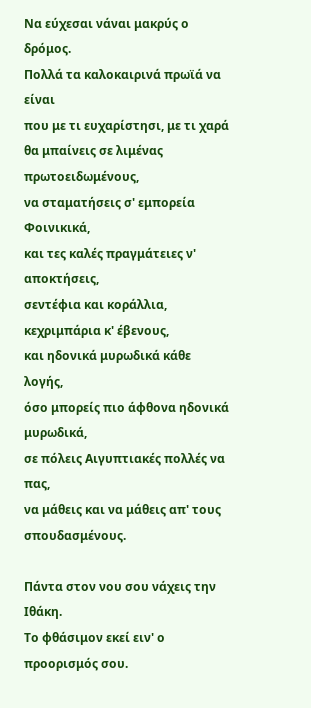Να εύχεσαι νάναι μακρύς ο δρόμος.
Πολλά τα καλοκαιρινά πρωϊά να είναι
που με τι ευχαρίστησι, με τι χαρά
θα μπαίνεις σε λιμένας πρωτοειδωμένους,
να σταματήσεις σ' εμπορεία Φοινικικά,
και τες καλές πραγμάτειες ν' αποκτήσεις,
σεντέφια και κοράλλια, κεχριμπάρια κ' έβενους,
και ηδονικά μυρωδικά κάθε λογής,
όσο μπορείς πιο άφθονα ηδονικά μυρωδικά,
σε πόλεις Αιγυπτιακές πολλές να πας,
να μάθεις και να μάθεις απ' τους σπουδασμένους.

Πάντα στον νου σου νάχεις την Ιθάκη.
Το φθάσιμον εκεί ειν' ο προορισμός σου.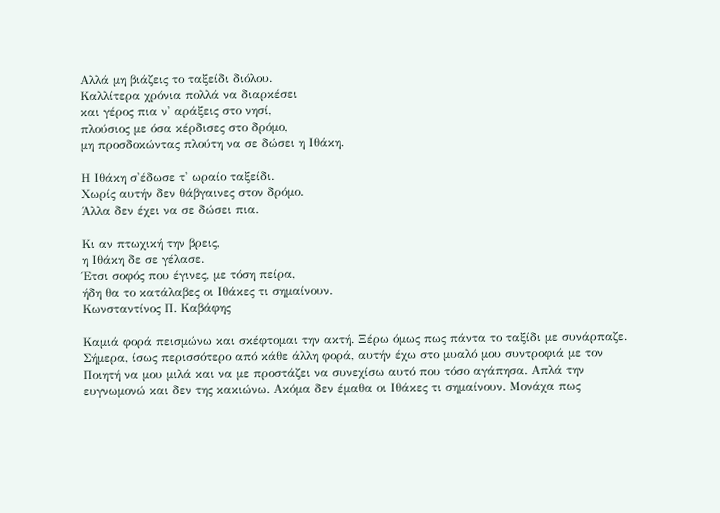Αλλά μη βιάζεις το ταξείδι διόλου.
Καλλίτερα χρόνια πολλά να διαρκέσει
και γέρος πια ν' αράξεις στο νησί,
πλούσιος με όσα κέρδισες στο δρόμο,
μη προσδοκώντας πλούτη να σε δώσει η Ιθάκη.

Η Ιθάκη σ'έδωσε τ' ωραίο ταξείδι.
Χωρίς αυτήν δεν θάβγαινες στον δρόμο.
Άλλα δεν έχει να σε δώσει πια.

Κι αν πτωχική την βρεις,
η Ιθάκη δε σε γέλασε.
Έτσι σοφός που έγινες, με τόση πείρα,
ήδη θα το κατάλαβες οι Ιθάκες τι σημαίνουν.
Κωνσταντίνος Π. Καβάφης

Καμιά φορά πεισμώνω και σκέφτομαι την ακτή. Ξέρω όμως πως πάντα το ταξίδι με συνάρπαζε. Σήμερα, ίσως περισσότερο από κάθε άλλη φορά, αυτήν έχω στο μυαλό μου συντροφιά με τον Ποιητή να μου μιλά και να με προστάζει να συνεχίσω αυτό που τόσο αγάπησα. Απλά την ευγνωμονώ και δεν της κακιώνω. Ακόμα δεν έμαθα οι Ιθάκες τι σημαίνουν. Μονάχα πως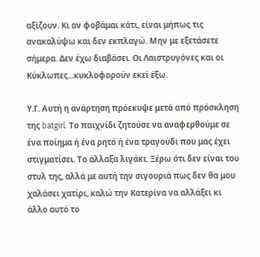αξίζουν. Κι αν φοβάμαι κάτι, είναι μήπως τις ανακαλύψω και δεν εκπλαγώ. Μην με εξετάσετε σήμερα. Δεν έχω διαβάσει. Οι Λαιστρυγόνες και οι Κύκλωπες...κυκλοφορούν εκεί έξω.

Υ.Γ. Αυτή η ανάρτηση πρόεκυψε μετά από πρόσκληση της batgirl. Το παιχνίδι ζητούσε να αναφερθούμε σε ένα ποίημα ή ένα ρητό ή ένα τραγούδι που μας έχει στιγματίσει. Το άλλαξα λιγάκι. Ξέρω ότι δεν είναι του στυλ της, αλλά με αυτή την σιγουριά πως δεν θα μου χαλάσει χατίρι, καλώ την Κατερίνα να αλλάξει κι άλλο αυτό το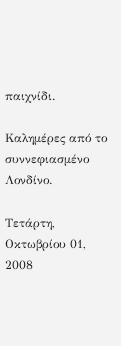παιχνίδι.

Καλημέρες από το συννεφιασμένο Λονδίνο.

Τετάρτη, Οκτωβρίου 01, 2008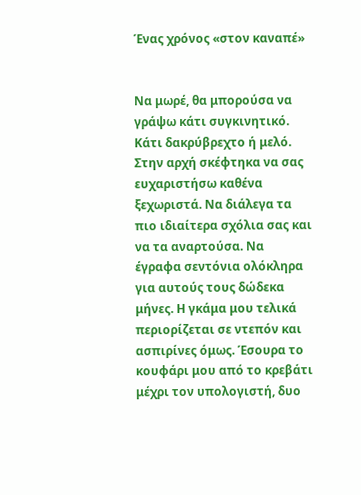Ένας χρόνος «στον καναπέ»


Να μωρέ, θα μπορούσα να γράψω κάτι συγκινητικό. Κάτι δακρύβρεχτο ή μελό. Στην αρχή σκέφτηκα να σας ευχαριστήσω καθένα ξεχωριστά. Να διάλεγα τα πιο ιδιαίτερα σχόλια σας και να τα αναρτούσα. Να έγραφα σεντόνια ολόκληρα για αυτούς τους δώδεκα μήνες. Η γκάμα μου τελικά περιορίζεται σε ντεπόν και ασπιρίνες όμως. Έσουρα το κουφάρι μου από το κρεβάτι μέχρι τον υπολογιστή, δυο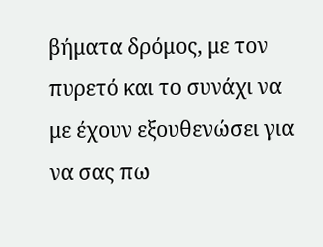βήματα δρόμος, με τον πυρετό και το συνάχι να με έχουν εξουθενώσει για να σας πω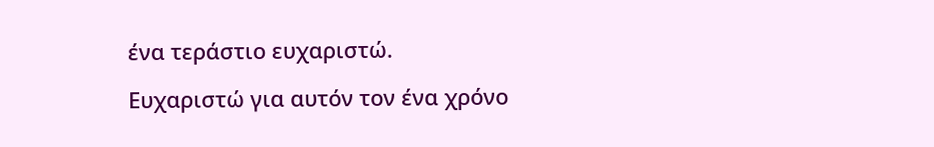ένα τεράστιο ευχαριστώ.

Ευχαριστώ για αυτόν τον ένα χρόνο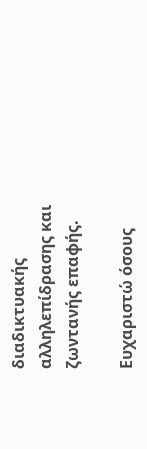διαδικτυακής αλληλεπίδρασης και ζωντανής επαφής.

Ευχαριστώ όσους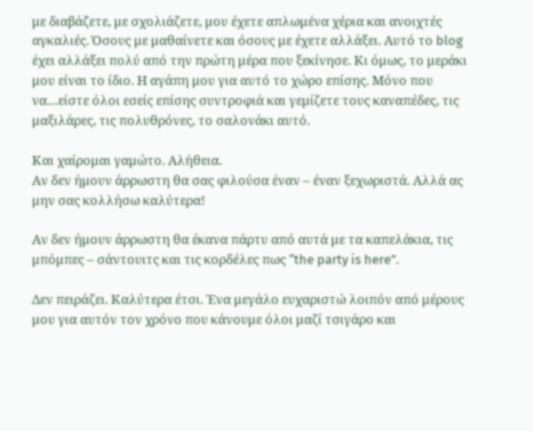με διαβάζετε, με σχολιάζετε, μου έχετε απλωμένα χέρια και ανοιχτές αγκαλιές. Όσους με μαθαίνετε και όσους με έχετε αλλάξει. Αυτό το blog έχει αλλάξει πολύ από την πρώτη μέρα που ξεκίνησε. Κι όμως, το μεράκι μου είναι το ίδιο. Η αγάπη μου για αυτό το χώρο επίσης. Μόνο που να…είστε όλοι εσείς επίσης συντροφιά και γεμίζετε τους καναπέδες, τις μαξιλάρες, τις πολυθρόνες, το σαλονάκι αυτό.

Και χαίρομαι γαμώτο. Αλήθεια.
Αν δεν ήμουν άρρωστη θα σας φιλούσα έναν – έναν ξεχωριστά. Αλλά ας μην σας κολλήσω καλύτερα!

Αν δεν ήμουν άρρωστη θα έκανα πάρτυ από αυτά με τα καπελάκια, τις μπόμπες – σάντουιτς και τις κορδέλες πως “the party is here”.

Δεν πειράζει. Καλύτερα έτσι. Ένα μεγάλο ευχαριστώ λοιπόν από μέρους μου για αυτόν τον χρόνο που κάνουμε όλοι μαζί τσιγάρο και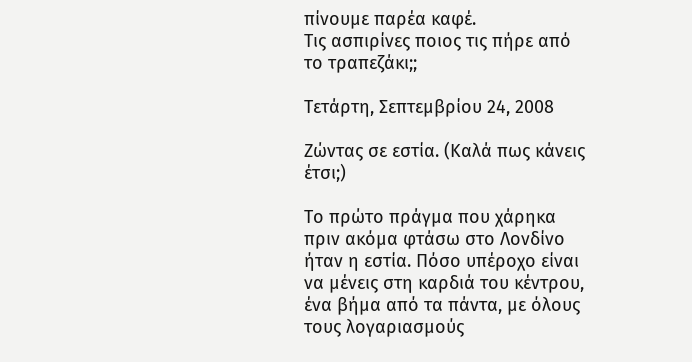πίνουμε παρέα καφέ.
Τις ασπιρίνες ποιος τις πήρε από το τραπεζάκι;;

Τετάρτη, Σεπτεμβρίου 24, 2008

Ζώντας σε εστία. (Καλά πως κάνεις έτσι;)

Το πρώτο πράγμα που χάρηκα πριν ακόμα φτάσω στο Λονδίνο ήταν η εστία. Πόσο υπέροχο είναι να μένεις στη καρδιά του κέντρου, ένα βήμα από τα πάντα, με όλους τους λογαριασμούς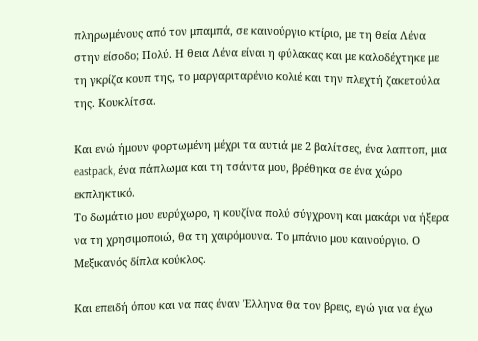πληρωμένους από τον μπαμπά, σε καινούργιο κτίριο, με τη θεία Λένα στην είσοδο; Πολύ. Η θεια Λένα είναι η φύλακας και με καλοδέχτηκε με τη γκρίζα κουπ της, το μαργαριταρένιο κολιέ και την πλεχτή ζακετούλα της. Κουκλίτσα.

Και ενώ ήμουν φορτωμένη μέχρι τα αυτιά με 2 βαλίτσες, ένα λαπτοπ, μια eastpack, ένα πάπλωμα και τη τσάντα μου, βρέθηκα σε ένα χώρο εκπληκτικό.
Το δωμάτιο μου ευρύχωρο, η κουζίνα πολύ σύγχρονη και μακάρι να ήξερα να τη χρησιμοποιώ, θα τη χαιρόμουνα. Το μπάνιο μου καινούργιο. Ο Μεξικανός δίπλα κούκλος.

Και επειδή όπου και να πας έναν Έλληνα θα τον βρεις, εγώ για να έχω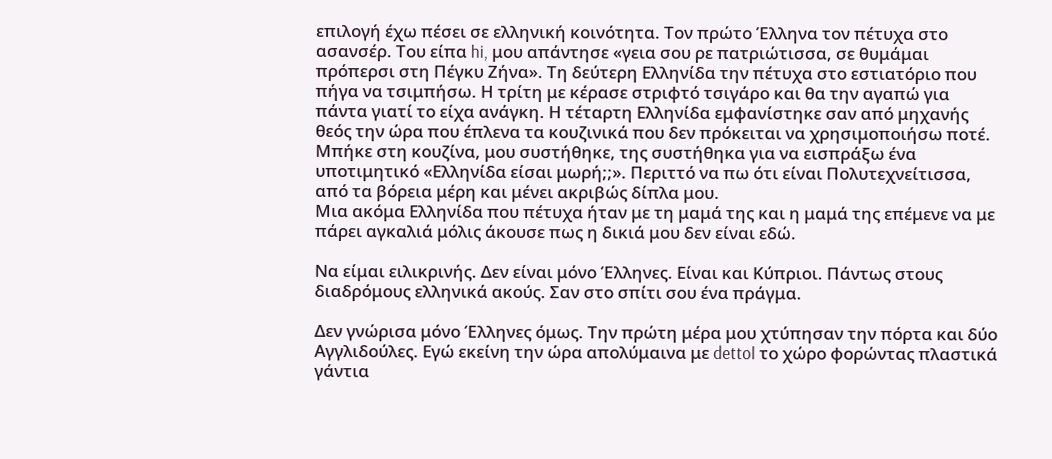επιλογή έχω πέσει σε ελληνική κοινότητα. Τον πρώτο Έλληνα τον πέτυχα στο ασανσέρ. Του είπα hi, μου απάντησε «γεια σου ρε πατριώτισσα, σε θυμάμαι πρόπερσι στη Πέγκυ Ζήνα». Τη δεύτερη Ελληνίδα την πέτυχα στο εστιατόριο που πήγα να τσιμπήσω. Η τρίτη με κέρασε στριφτό τσιγάρο και θα την αγαπώ για πάντα γιατί το είχα ανάγκη. Η τέταρτη Ελληνίδα εμφανίστηκε σαν από μηχανής θεός την ώρα που έπλενα τα κουζινικά που δεν πρόκειται να χρησιμοποιήσω ποτέ. Μπήκε στη κουζίνα, μου συστήθηκε, της συστήθηκα για να εισπράξω ένα υποτιμητικό «Ελληνίδα είσαι μωρή;;». Περιττό να πω ότι είναι Πολυτεχνείτισσα, από τα βόρεια μέρη και μένει ακριβώς δίπλα μου.
Μια ακόμα Ελληνίδα που πέτυχα ήταν με τη μαμά της και η μαμά της επέμενε να με πάρει αγκαλιά μόλις άκουσε πως η δικιά μου δεν είναι εδώ.

Να είμαι ειλικρινής. Δεν είναι μόνο Έλληνες. Είναι και Κύπριοι. Πάντως στους διαδρόμους ελληνικά ακούς. Σαν στο σπίτι σου ένα πράγμα.

Δεν γνώρισα μόνο Έλληνες όμως. Την πρώτη μέρα μου χτύπησαν την πόρτα και δύο Αγγλιδούλες. Εγώ εκείνη την ώρα απολύμαινα με dettol το χώρο φορώντας πλαστικά γάντια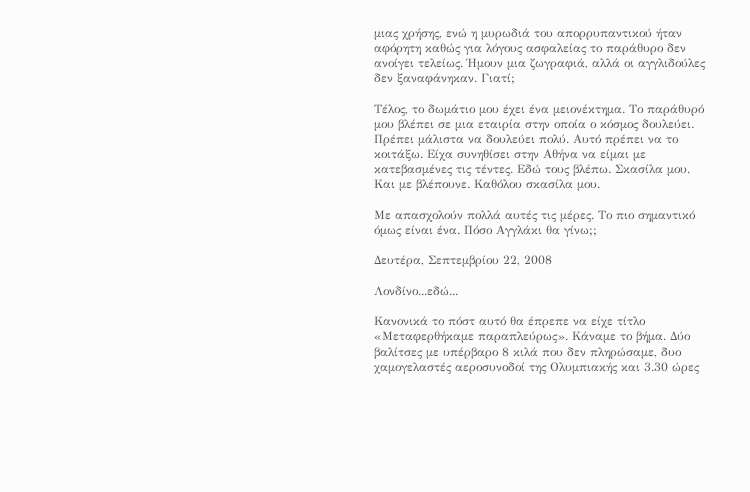μιας χρήσης, ενώ η μυρωδιά του απορρυπαντικού ήταν αφόρητη καθώς για λόγους ασφαλείας το παράθυρο δεν ανοίγει τελείως. Ήμουν μια ζωγραφιά, αλλά οι αγγλιδούλες δεν ξαναφάνηκαν. Γιατί;

Τέλος, το δωμάτιο μου έχει ένα μειονέκτημα. Το παράθυρό μου βλέπει σε μια εταιρία στην οποία ο κόσμος δουλεύει. Πρέπει μάλιστα να δουλεύει πολύ. Αυτό πρέπει να το κοιτάξω. Είχα συνηθίσει στην Αθήνα να είμαι με κατεβασμένες τις τέντες. Εδώ τους βλέπω. Σκασίλα μου. Και με βλέπουνε. Καθόλου σκασίλα μου.

Με απασχολούν πολλά αυτές τις μέρες. Το πιο σημαντικό όμως είναι ένα. Πόσο Αγγλάκι θα γίνω;;

Δευτέρα, Σεπτεμβρίου 22, 2008

Λονδίνο...εδώ...

Κανονικά το πόστ αυτό θα έπρεπε να είχε τίτλο «Μεταφερθήκαμε παραπλεύρως». Κάναμε το βήμα. Δύο βαλίτσες με υπέρβαρο 8 κιλά που δεν πληρώσαμε, δυο χαμογελαστές αεροσυνοδοί της Ολυμπιακής και 3.30 ώρες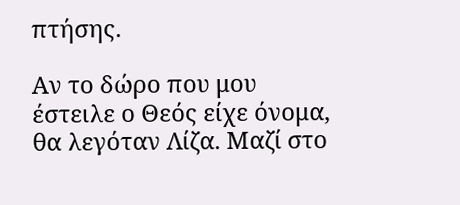πτήσης.

Αν το δώρο που μου έστειλε ο Θεός είχε όνομα, θα λεγόταν Λίζα. Μαζί στο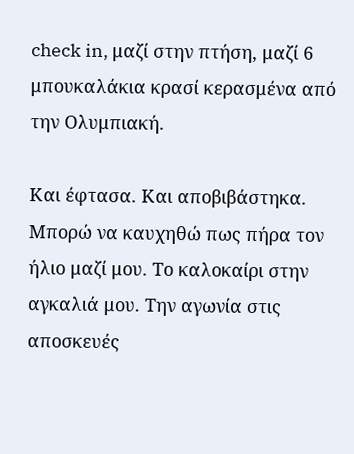check in, μαζί στην πτήση, μαζί 6 μπουκαλάκια κρασί κερασμένα από την Ολυμπιακή.

Και έφτασα. Και αποβιβάστηκα. Μπορώ να καυχηθώ πως πήρα τον ήλιο μαζί μου. Το καλοκαίρι στην αγκαλιά μου. Την αγωνία στις αποσκευές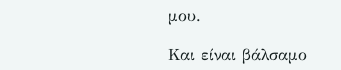μου.

Και είναι βάλσαμο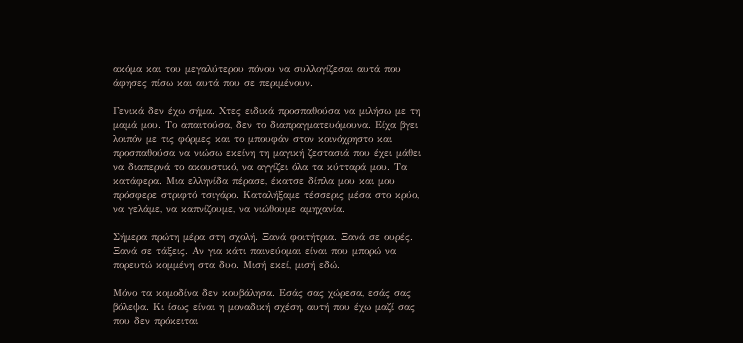ακόμα και του μεγαλύτερου πόνου να συλλογίζεσαι αυτά που άφησες πίσω και αυτά που σε περιμένουν.

Γενικά δεν έχω σήμα. Χτες ειδικά προσπαθούσα να μιλήσω με τη μαμά μου. Το απαιτούσα, δεν το διαπραγματευόμουνα. Είχα βγει λοιπόν με τις φόρμες και το μπουφάν στον κοινόχρηστο και προσπαθούσα να νιώσω εκείνη τη μαγική ζεστασιά που έχει μάθει να διαπερνά το ακουστικό, να αγγίζει όλα τα κύτταρά μου. Τα κατάφερα. Μια ελληνίδα πέρασε, έκατσε δίπλα μου και μου πρόσφερε στριφτό τσιγάρο. Καταλήξαμε τέσσερις μέσα στο κρύο, να γελάμε, να καπνίζουμε, να νιώθουμε αμηχανία.

Σήμερα πρώτη μέρα στη σχολή. Ξανά φοιτήτρια. Ξανά σε ουρές. Ξανά σε τάξεις. Αν για κάτι παινεύομαι είναι που μπορώ να πορευτώ κομμένη στα δυο. Μισή εκεί, μισή εδώ.

Μόνο τα κομοδίνα δεν κουβάλησα. Εσάς σας χώρεσα, εσάς σας βόλεψα. Κι ίσως είναι η μοναδική σχέση, αυτή που έχω μαζί σας που δεν πρόκειται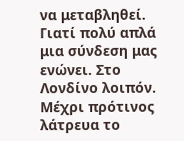να μεταβληθεί. Γιατί πολύ απλά μια σύνδεση μας ενώνει. Στο Λονδίνο λοιπόν. Μέχρι πρότινος λάτρευα το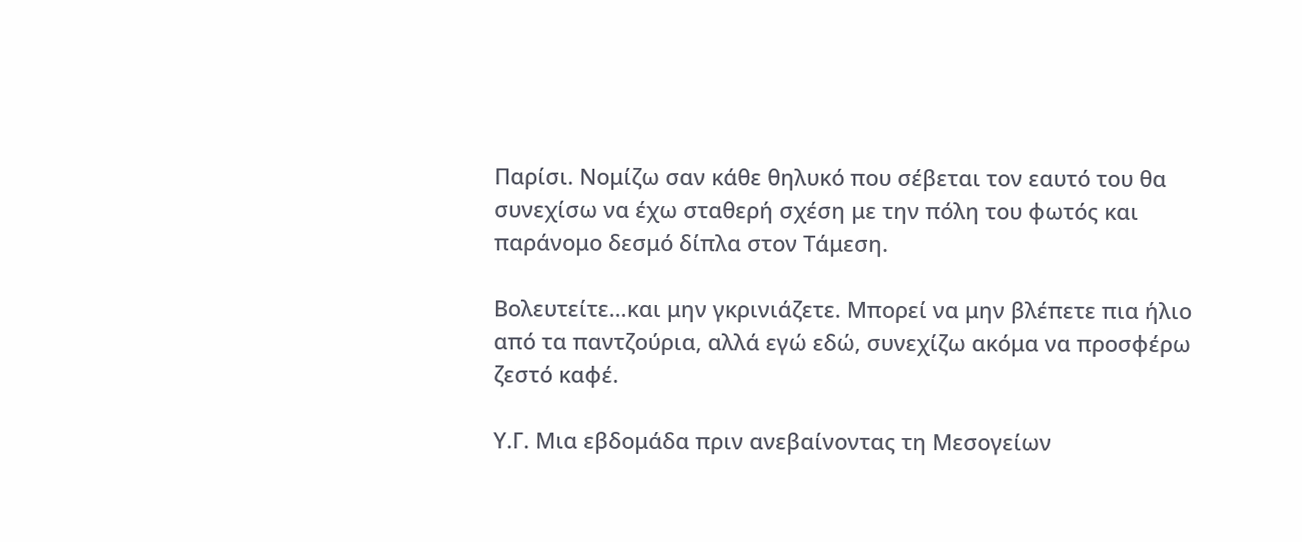Παρίσι. Νομίζω σαν κάθε θηλυκό που σέβεται τον εαυτό του θα συνεχίσω να έχω σταθερή σχέση με την πόλη του φωτός και παράνομο δεσμό δίπλα στον Τάμεση.

Βολευτείτε…και μην γκρινιάζετε. Μπορεί να μην βλέπετε πια ήλιο από τα παντζούρια, αλλά εγώ εδώ, συνεχίζω ακόμα να προσφέρω ζεστό καφέ.

Υ.Γ. Μια εβδομάδα πριν ανεβαίνοντας τη Μεσογείων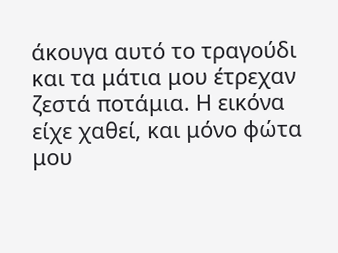άκουγα αυτό το τραγούδι και τα μάτια μου έτρεχαν ζεστά ποτάμια. Η εικόνα είχε χαθεί, και μόνο φώτα μου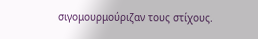σιγομουρμούριζαν τους στίχους.